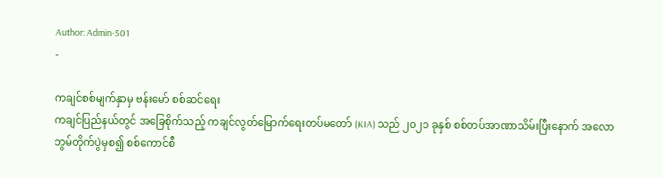Author: Admin-501
-

ကချင်စစ်မျက်နှာမှ ဗန်းမော် စစ်ဆင်ရေး
ကချင်ပြည်နယ်တွင် အခြေစိုက်သည့် ကချင်လွတ်မြောက်ရေးတပ်မတော် (KIA) သည် ၂၀၂၁ ခုနှစ် စစ်တပ်အာဏာသိမ်းပြီးနောက် အလောဘွမ်တိုက်ပွဲမှစ၍ စစ်ကောင်စီ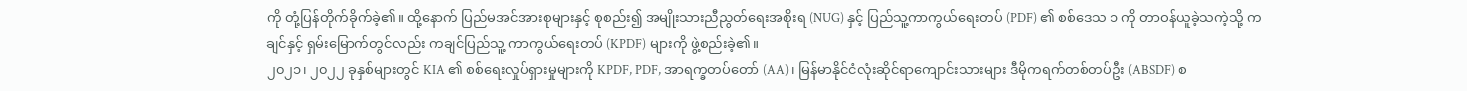ကို တုံ့ပြန်တိုက်ခိုက်ခဲ့၏။ ထို့နောက် ပြည်မအင်အားစုများနှင့် စုစည်း၍ အမျိုးသားညီညွတ်ရေးအစိုးရ (NUG) နှင့် ပြည်သူ့ကာကွယ်ရေးတပ် (PDF) ၏ စစ်ဒေသ ၁ ကို တာဝန်ယူခဲ့သကဲ့သို့ ကချင်နှင့် ရှမ်းမြောက်တွင်လည်း ကချင်ပြည်သူ့ ကာကွယ်ရေးတပ် (KPDF) များကို ဖွဲ့စည်းခဲ့၏။
၂၀၂၁၊ ၂၀၂၂ ခုနှစ်များတွင် KIA ၏ စစ်ရေးလှုပ်ရှားမှုများကို KPDF, PDF, အာရက္ခတပ်တော် (AA)၊ မြန်မာနိုင်ငံလုံးဆိုင်ရာကျောင်းသားများ ဒီမိုကရက်တစ်တပ်ဦး (ABSDF) စ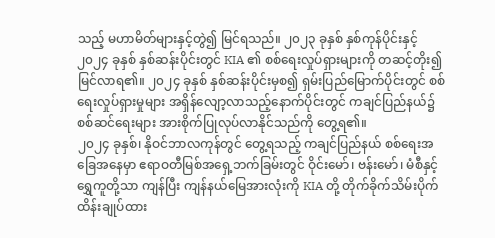သည့် မဟာမိတ်များနှင့်တွဲ၍ မြင်ရသည်။ ၂၀၂၃ ခုနှစ် နှစ်ကုန်ပိုင်းနှင့် ၂၀၂၄ ခုနှစ် နှစ်ဆန်းပိုင်းတွင် KIA ၏ စစ်ရေးလှုပ်ရှားများကို တဆင့်တိုး၍ မြင်လာရ၏။ ၂၀၂၄ ခုနှစ် နှစ်ဆန်းပိုင်းမှစ၍ ရှမ်းပြည်မြောက်ပိုင်းတွင် စစ်ရေးလှုပ်ရှားမှုများ အရှိန်လျော့လာသည့်နောက်ပိုင်းတွင် ကချင်ပြည်နယ်၌ စစ်ဆင်ရေးများ အားစိုက်ပြုလုပ်လာနိုင်သည်ကို တွေ့ရ၏။
၂၀၂၄ ခုနှစ်၊ နိုဝင်ဘာလကုန်တွင် တွေ့ရသည့် ကချင်ပြည်နယ် စစ်ရေးအခြေအနေမှာ ဧရာဝတီမြစ်အရှေ့ဘက်ခြမ်းတွင် ဝိုင်းမော်၊ ဗန်းမော်၊ မံစီနှင့် ရွှေကူတို့သာ ကျန်ပြီး ကျန်နယ်မြေအားလုံးကို KIA တို့ တိုက်ခိုက်သိမ်းပိုက် ထိန်းချုပ်ထား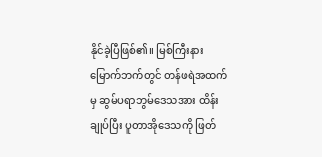နိုင်ခဲ့ပြီဖြစ်၏။ မြစ်ကြီးနားမြောက်ဘက်တွင် တန်ဖရဲအထက်မှ ဆွမ်ပရာဘွမ်ဒေသအား ထိန်းချုပ်ပြီး ပူတာအိုဒေသကို ဖြတ်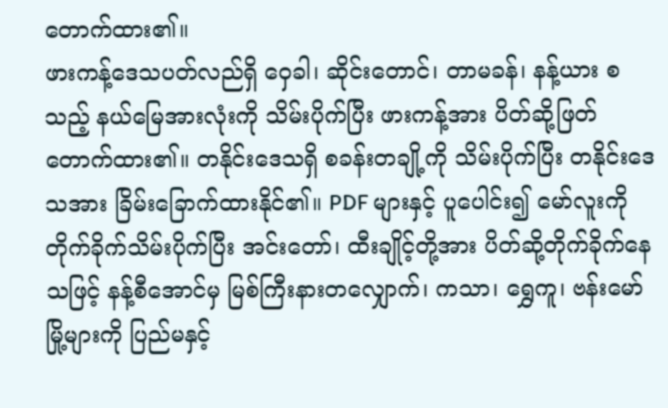တောက်ထား၏။
ဖားကန့်ဒေသပတ်လည်ရှိ ဝှေခါ၊ ဆိုင်းတောင်၊ တာမခန်၊ နန့်ယား စသည့် နယ်မြေအားလုံးကို သိမ်းပိုက်ပြီး ဖားကန့်အား ပိတ်ဆို့ဖြတ်တောက်ထား၏။ တနိုင်းဒေသရှိ စခန်းတချို့ကို သိမ်းပိုက်ပြီး တနိုင်းဒေသအား ခြိမ်းခြောက်ထားနိုင်၏။ PDF များနှင့် ပူပေါင်း၍ မော်လူးကို တိုက်ခိုက်သိမ်းပိုက်ပြီး အင်းတော်၊ ထီးချိုင့်တို့အား ပိတ်ဆို့တိုက်ခိုက်နေသဖြင့် နန့်စီအောင်မှ မြစ်ကြီးနားတလျှောက်၊ ကသာ၊ ရွှေကူ၊ ဗန်းမော် မြို့များကို ပြည်မနှင့်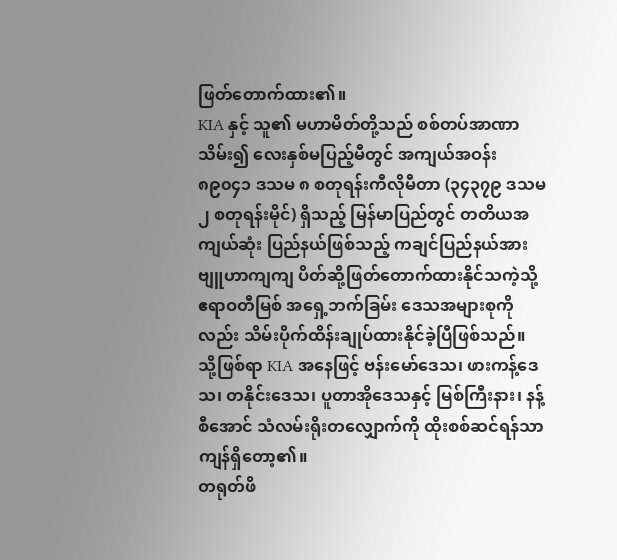ဖြတ်တောက်ထား၏။
KIA နှင့် သူ၏ မဟာမိတ်တို့သည် စစ်တပ်အာဏာသိမ်း၍ လေးနှစ်မပြည့်မီတွင် အကျယ်အဝန်း ၈၉၀၄၁ ဒသမ ၈ စတုရန်းကီလိုမီတာ (၃၄၃၇၉ ဒသမ ၂ စတုရန်းမိုင်) ရှိသည့် မြန်မာပြည်တွင် တတိယအကျယ်ဆုံး ပြည်နယ်ဖြစ်သည့် ကချင်ပြည်နယ်အား ဗျူဟာကျကျ ပိတ်ဆို့ဖြတ်တောက်ထားနိုင်သကဲ့သို့ ဧရာဝတီမြစ် အရှေ့ဘက်ခြမ်း ဒေသအများစုကိုလည်း သိမ်းပိုက်ထိန်းချုပ်ထားနိုင်ခဲ့ပြီဖြစ်သည်။
သို့ဖြစ်ရာ KIA အနေဖြင့် ဗန်းမော်ဒေသ၊ ဖားကန့်ဒေသ၊ တနိုင်းဒေသ၊ ပူတာအိုဒေသနှင့် မြစ်ကြီးနား၊ နန့်စီအောင် သံလမ်းရိုးတလျှောက်ကို ထိုးစစ်ဆင်ရန်သာ ကျန်ရှိတော့၏။
တရုတ်ဖိ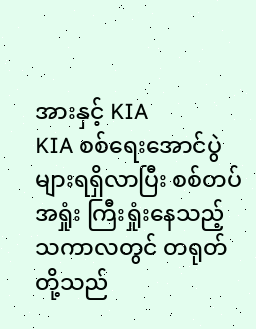အားနှင့် KIA
KIA စစ်ရေးအောင်ပွဲများရရှိလာပြီး စစ်တပ်အရှုံး ကြီးရှုံးနေသည့်သကာလတွင် တရုတ်တို့သည်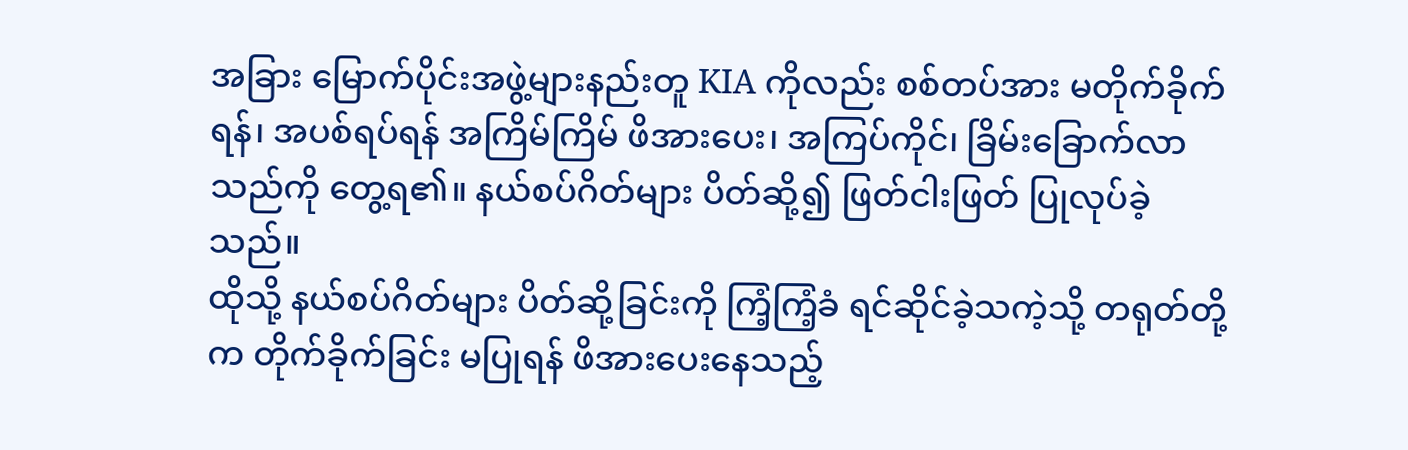အခြား မြောက်ပိုင်းအဖွဲ့များနည်းတူ KIA ကိုလည်း စစ်တပ်အား မတိုက်ခိုက်ရန်၊ အပစ်ရပ်ရန် အကြိမ်ကြိမ် ဖိအားပေး၊ အကြပ်ကိုင်၊ ခြိမ်းခြောက်လာသည်ကို တွေ့ရ၏။ နယ်စပ်ဂိတ်များ ပိတ်ဆို့၍ ဖြတ်ငါးဖြတ် ပြုလုပ်ခဲ့သည်။
ထိုသို့ နယ်စပ်ဂိတ်များ ပိတ်ဆို့ခြင်းကို ကြံ့ကြံ့ခံ ရင်ဆိုင်ခဲ့သကဲ့သို့ တရုတ်တို့က တိုက်ခိုက်ခြင်း မပြုရန် ဖိအားပေးနေသည့်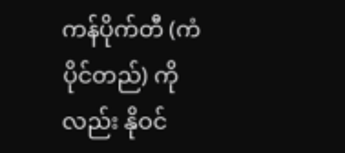ကန်ပိုက်တီ (ကံပိုင်တည်) ကိုလည်း နိုဝင်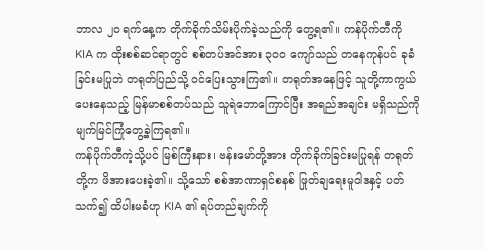ဘာလ ၂၀ ရက်နေ့က တိုက်ခိုက်သိမ်းပိုက်ခဲ့သည်ကို တွေ့ရ၏။ ကန်ပိုက်တီကို KIA က ထိုးစစ်ဆင်ရာတွင် စစ်တပ်အင်အား ၃၀၀ ကျော်သည် တနေကုန်ပင် ခုခံခြင်းမပြုဘဲ တရုတ်ပြည်သို့ ဝင်ပြေးသွားကြ၏။ တရုတ်အနေဖြင့် သူတို့ကာကွယ်ပေးနေသည့် မြန်မာစစ်တပ်သည် သူရဲဘောကြောင်ပြီး အရည်အချင်း မရှိသည်ကို မျက်မြင်ကြုံတွေ့ခဲ့ကြရ၏။
ကန်ပိုက်တီကဲ့သို့ပင် မြစ်ကြီးနား၊ ဗန်းမော်တို့အား တိုက်ခိုက်ခြင်းမပြုရန် တရုတ်တို့က ဖိအားပေးခဲ့၏။ သို့သော် စစ်အာဏာရှင်စနစ် ဖြုတ်ချရေးမူဝါဒနှင့် ပတ်သက်၍ ထိပါးမခံဟု KIA ၏ ရပ်တည်ချက်ကို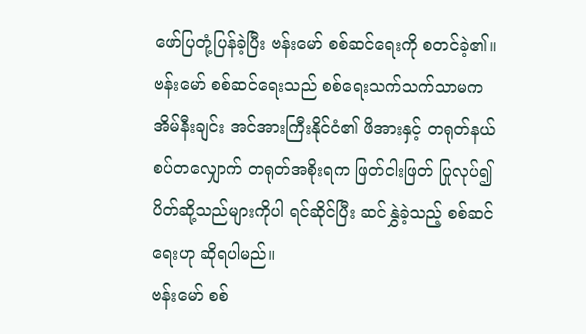ဖော်ပြတုံ့ပြန်ခဲ့ပြီး ဗန်းမော် စစ်ဆင်ရေးကို စတင်ခဲ့၏။ ဗန်းမော် စစ်ဆင်ရေးသည် စစ်ရေးသက်သက်သာမက အိမ်နီးချင်း အင်အားကြီးနိုင်ငံ၏ ဖိအားနှင့် တရုတ်နယ်စပ်တလျှောက် တရုတ်အစိုးရက ဖြတ်ငါးဖြတ် ပြုလုပ်၍ ပိတ်ဆို့သည်များကိုပါ ရင်ဆိုင်ပြီး ဆင်နွှဲခဲ့သည့် စစ်ဆင်ရေးဟု ဆိုရပါမည်။
ဗန်းမော် စစ်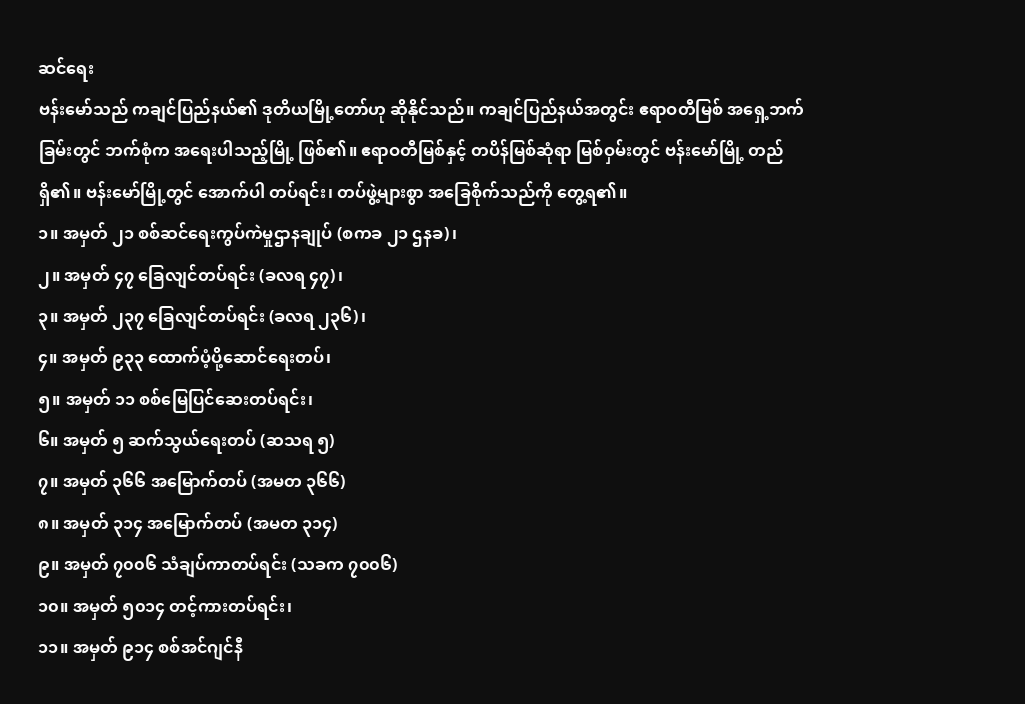ဆင်ရေး
ဗန်းမော်သည် ကချင်ပြည်နယ်၏ ဒုတိယမြို့တော်ဟု ဆိုနိုင်သည်။ ကချင်ပြည်နယ်အတွင်း ဧရာဝတီမြစ် အရှေ့ဘက်ခြမ်းတွင် ဘက်စုံက အရေးပါသည့်မြို့ ဖြစ်၏။ ဧရာဝတီမြစ်နှင့် တပိန်မြစ်ဆုံရာ မြစ်ဝှမ်းတွင် ဗန်းမော်မြို့ တည်ရှိ၏။ ဗန်းမော်မြို့တွင် အောက်ပါ တပ်ရင်း၊ တပ်ဖွဲ့များစွာ အခြေစိုက်သည်ကို တွေ့ရ၏။
၁။ အမှတ် ၂၁ စစ်ဆင်ရေးကွပ်ကဲမှုဌာနချုပ် (စကခ ၂၁ ဌနခ)၊
၂။ အမှတ် ၄၇ ခြေလျင်တပ်ရင်း (ခလရ ၄၇)၊
၃။ အမှတ် ၂၃၇ ခြေလျင်တပ်ရင်း (ခလရ ၂၃၆)၊
၄။ အမှတ် ၉၃၃ ထောက်ပံ့ပို့ဆောင်ရေးတပ်၊
၅။ အမှတ် ၁၁ စစ်မြေပြင်ဆေးတပ်ရင်း၊
၆။ အမှတ် ၅ ဆက်သွယ်ရေးတပ် (ဆသရ ၅)
၇။ အမှတ် ၃၆၆ အမြောက်တပ် (အမတ ၃၆၆)
၈။ အမှတ် ၃၁၄ အမြောက်တပ် (အမတ ၃၁၄)
၉။ အမှတ် ၇၀၀၆ သံချပ်ကာတပ်ရင်း (သခက ၇၀၀၆)
၁၀။ အမှတ် ၅၀၁၄ တင့်ကားတပ်ရင်း၊
၁၁။ အမှတ် ၉၁၄ စစ်အင်ဂျင်နီ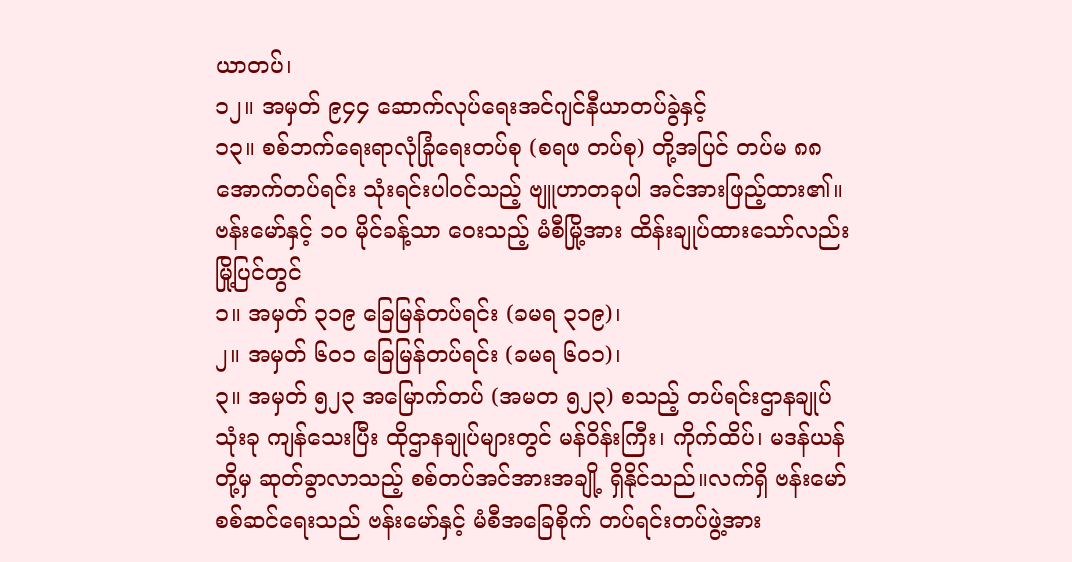ယာတပ်၊
၁၂။ အမှတ် ၉၄၄ ဆောက်လုပ်ရေးအင်ဂျင်နီယာတပ်ခွဲနှင့်
၁၃။ စစ်ဘက်ရေးရာလုံခြုံရေးတပ်စု (စရဖ တပ်စု) တို့အပြင် တပ်မ ၈၈ အောက်တပ်ရင်း သုံးရင်းပါဝင်သည့် ဗျူဟာတခုပါ အင်အားဖြည့်ထား၏။ဗန်းမော်နှင့် ၁၀ မိုင်ခန့်သာ ဝေးသည့် မံစီမြို့အား ထိန်းချုပ်ထားသော်လည်း မြို့ပြင်တွင်
၁။ အမှတ် ၃၁၉ ခြေမြန်တပ်ရင်း (ခမရ ၃၁၉)၊
၂။ အမှတ် ၆၀၁ ခြေမြန်တပ်ရင်း (ခမရ ၆၀၁)၊
၃။ အမှတ် ၅၂၃ အမြောက်တပ် (အမတ ၅၂၃) စသည့် တပ်ရင်းဌာနချုပ်သုံးခု ကျန်သေးပြီး ထိုဌာနချုပ်များတွင် မန်ဝိန်းကြီး၊ ကိုက်ထိပ်၊ မဒန်ယန်တို့မှ ဆုတ်ခွာလာသည့် စစ်တပ်အင်အားအချို့ ရှိနိုင်သည်။လက်ရှိ ဗန်းမော်စစ်ဆင်ရေးသည် ဗန်းမော်နှင့် မံစီအခြေစိုက် တပ်ရင်းတပ်ဖွဲ့အား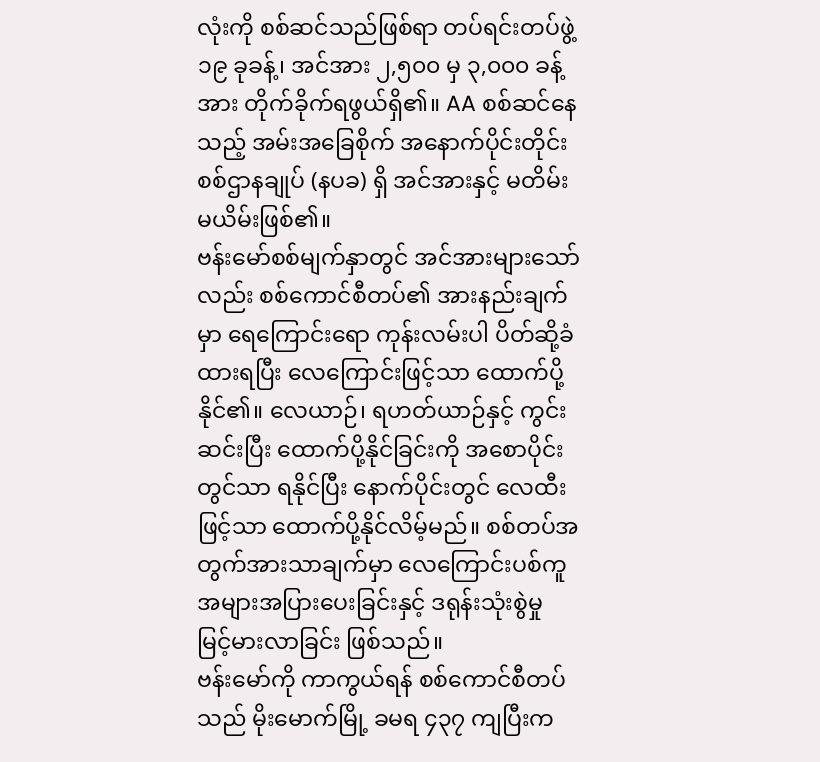လုံးကို စစ်ဆင်သည်ဖြစ်ရာ တပ်ရင်းတပ်ဖွဲ့ ၁၉ ခုခန့်၊ အင်အား ၂,၅၀၀ မှ ၃,၀၀၀ ခန့်အား တိုက်ခိုက်ရဖွယ်ရှိ၏။ AA စစ်ဆင်နေသည့် အမ်းအခြေစိုက် အနောက်ပိုင်းတိုင်းစစ်ဌာနချုပ် (နပခ) ရှိ အင်အားနှင့် မတိမ်းမယိမ်းဖြစ်၏။
ဗန်းမော်စစ်မျက်နှာတွင် အင်အားများသော်လည်း စစ်ကောင်စီတပ်၏ အားနည်းချက်မှာ ရေကြောင်းရော ကုန်းလမ်းပါ ပိတ်ဆို့ခံထားရပြီး လေကြောင်းဖြင့်သာ ထောက်ပို့နိုင်၏။ လေယာဉ်၊ ရဟတ်ယာဉ်နှင့် ကွင်းဆင်းပြီး ထောက်ပို့နိုင်ခြင်းကို အစောပိုင်းတွင်သာ ရနိုင်ပြီး နောက်ပိုင်းတွင် လေထီးဖြင့်သာ ထောက်ပို့နိုင်လိမ့်မည်။ စစ်တပ်အတွက်အားသာချက်မှာ လေကြောင်းပစ်ကူ အများအပြားပေးခြင်းနှင့် ဒရုန်းသုံးစွဲမှု မြင့်မားလာခြင်း ဖြစ်သည်။
ဗန်းမော်ကို ကာကွယ်ရန် စစ်ကောင်စီတပ်သည် မိုးမောက်မြို့ ခမရ ၄၃၇ ကျပြီးက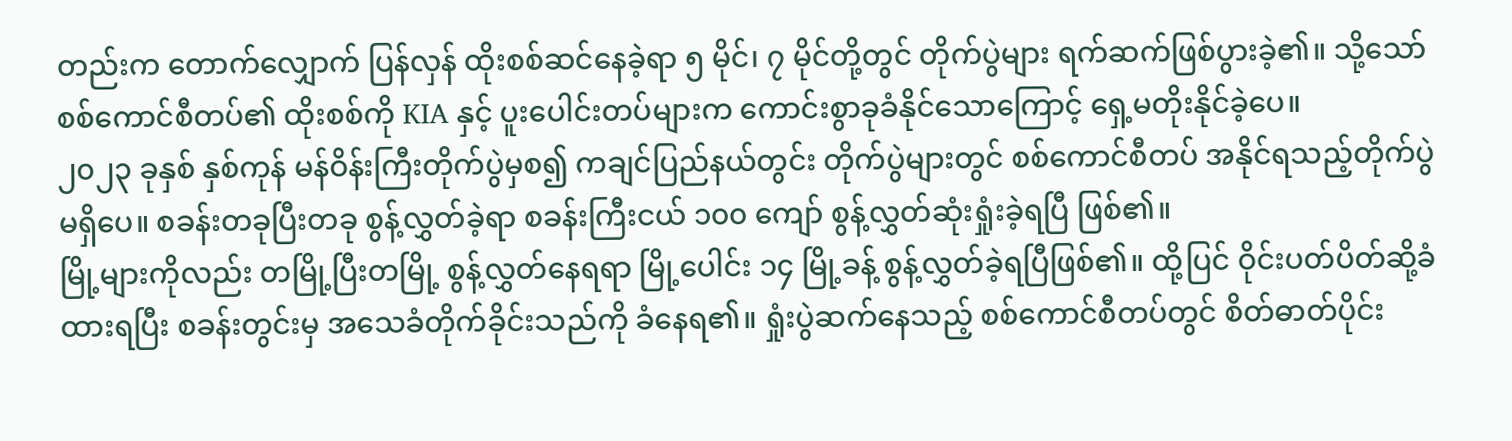တည်းက တောက်လျှောက် ပြန်လှန် ထိုးစစ်ဆင်နေခဲ့ရာ ၅ မိုင်၊ ၇ မိုင်တို့တွင် တိုက်ပွဲများ ရက်ဆက်ဖြစ်ပွားခဲ့၏။ သို့သော် စစ်ကောင်စီတပ်၏ ထိုးစစ်ကို KIA နှင့် ပူးပေါင်းတပ်များက ကောင်းစွာခုခံနိုင်သောကြောင့် ရှေ့မတိုးနိုင်ခဲ့ပေ။
၂၀၂၃ ခုနှစ် နှစ်ကုန် မန်ဝိန်းကြီးတိုက်ပွဲမှစ၍ ကချင်ပြည်နယ်တွင်း တိုက်ပွဲများတွင် စစ်ကောင်စီတပ် အနိုင်ရသည့်တိုက်ပွဲ မရှိပေ။ စခန်းတခုပြီးတခု စွန့်လွှတ်ခဲ့ရာ စခန်းကြီးငယ် ၁၀၀ ကျော် စွန့်လွှတ်ဆုံးရှုံးခဲ့ရပြီ ဖြစ်၏။
မြို့များကိုလည်း တမြို့ပြီးတမြို့ စွန့်လွှတ်နေရရာ မြို့ပေါင်း ၁၄ မြို့ခန့် စွန့်လွှတ်ခဲ့ရပြီဖြစ်၏။ ထို့ပြင် ဝိုင်းပတ်ပိတ်ဆို့ခံထားရပြီး စခန်းတွင်းမှ အသေခံတိုက်ခိုင်းသည်ကို ခံနေရ၏။ ရှုံးပွဲဆက်နေသည့် စစ်ကောင်စီတပ်တွင် စိတ်ဓာတ်ပိုင်း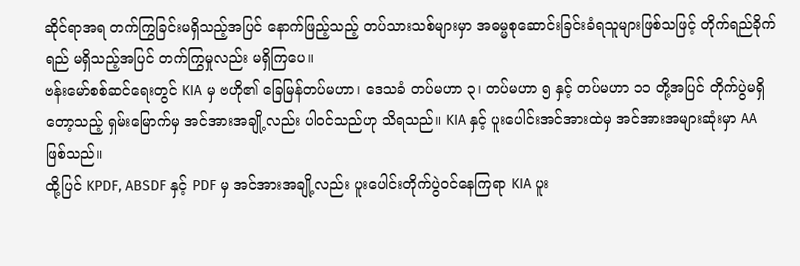ဆိုင်ရာအရ တက်ကြွခြင်းမရှိသည့်အပြင် နောက်ဖြည့်သည့် တပ်သားသစ်များမှာ အဓမ္မစုဆောင်းခြင်းခံရသူများဖြစ်သဖြင့် တိုက်ရည်ခိုက်ရည် မရှိသည့်အပြင် တက်ကြွမှုလည်း မရှိကြပေ။
ဗန်းမော်စစ်ဆင်ရေးတွင် KIA မှ ဗဟို၏ ခြေမြန်တပ်မဟာ၊ ဒေသခံ တပ်မဟာ ၃၊ တပ်မဟာ ၅ နှင့် တပ်မဟာ ၁၁ တို့အပြင် တိုက်ပွဲမရှိတော့သည့် ရှမ်းမြောက်မှ အင်အားအချို့လည်း ပါဝင်သည်ဟု သိရသည်။ KIA နှင့် ပူးပေါင်းအင်အားထဲမှ အင်အားအများဆုံးမှာ AA ဖြစ်သည်။
ထို့ပြင် KPDF, ABSDF နှင့် PDF မှ အင်အားအချို့လည်း ပူးပေါင်းတိုက်ပွဲဝင်နေကြရာ KIA ပူး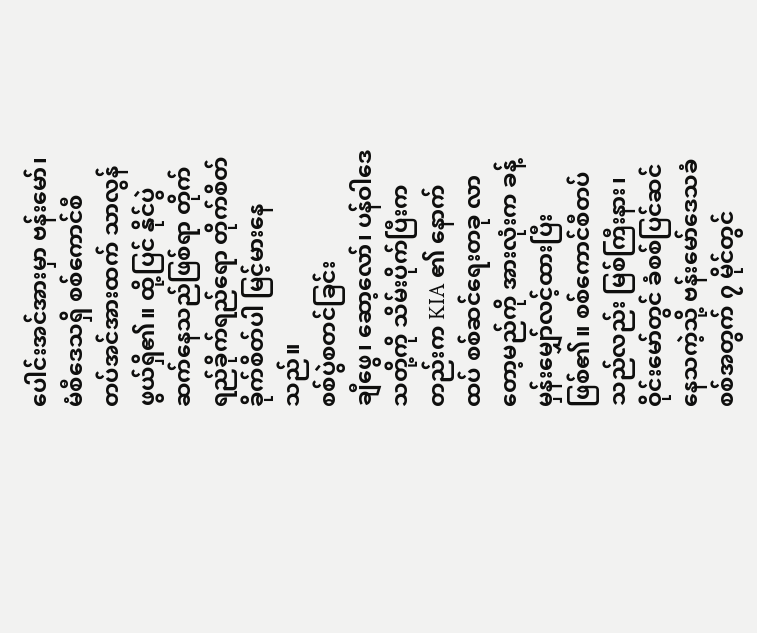ပေါင်းအင်အားမှာ ဗန်းမော်၊ မံစီဒေသရှိ စစ်ကောင်စီ တပ်အင်အားထက် သာလွန်ဖွယ်ရှိ၏။ ထို့ပြင် နိုင်ပွဲဆက်နေသည်ဖြစ်ရာ တိုက်ရည်ခိုက်ရည်ရော တိုက်စိတ်ခိုက်စိတ်ပါ မြင့်မားနေသည်။
စစ်ပွဲစတင်ခြင်း
ချီဖွေ၊ ဆော့လော်၊ ပန်ဝါဒေသတို့ကို သိမ်းပိုက်ပြီးကတည်းက KIA ၏ နောက်ထပ် စစ်ဆင်ရေးတခု လာတော့မည်ကို အားလုံးက ခန့်မှန်းမျှော်လင့်ထားပြီး ဖြစ်၏။ စစ်ကောင်စီတပ်သည်လည်း မြစ်ကြီးနား၊ ဝိုင်းမော်တွင် ခံစစ်ပြင်ဆင်နေသကဲ့သို့ ဗန်းမော်ဒေသခံစစ်အတွက် ၇ မိုင်တွင်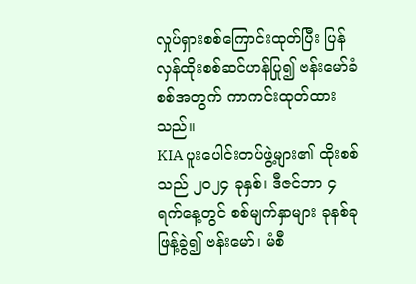လှုပ်ရှားစစ်ကြောင်းထုတ်ပြီး ပြန်လှန်ထိုးစစ်ဆင်ဟန်ပြု၍ ဗန်းမော်ခံစစ်အတွက် ကာကင်းထုတ်ထားသည်။
KIA ပူးပေါင်းတပ်ဖွဲ့များ၏ ထိုးစစ်သည် ၂၀၂၄ ခုနှစ်၊ ဒီဇင်ဘာ ၄ ရက်နေ့တွင် စစ်မျက်နှာများ ခုနစ်ခု ဖြန့်ခွဲ၍ ဗန်းမော်၊ မံစီ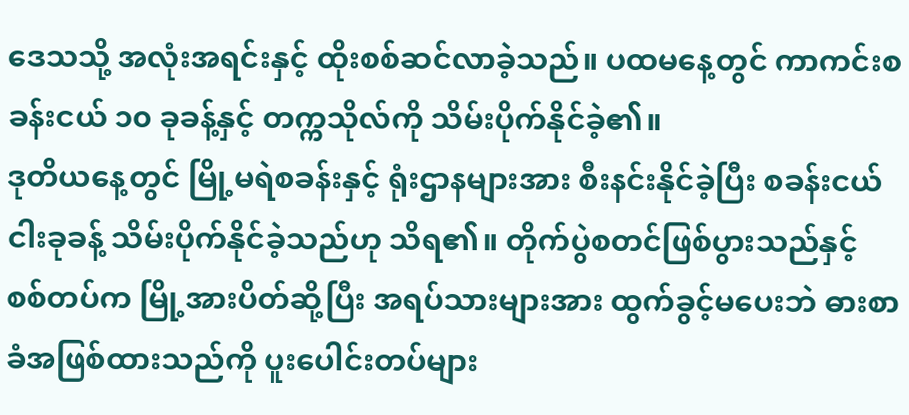ဒေသသို့ အလုံးအရင်းနှင့် ထိုးစစ်ဆင်လာခဲ့သည်။ ပထမနေ့တွင် ကာကင်းစခန်းငယ် ၁၀ ခုခန့်နှင့် တက္ကသိုလ်ကို သိမ်းပိုက်နိုင်ခဲ့၏။
ဒုတိယနေ့တွင် မြို့မရဲစခန်းနှင့် ရုံးဌာနများအား စီးနင်းနိုင်ခဲ့ပြီး စခန်းငယ် ငါးခုခန့် သိမ်းပိုက်နိုင်ခဲ့သည်ဟု သိရ၏။ တိုက်ပွဲစတင်ဖြစ်ပွားသည်နှင့် စစ်တပ်က မြို့အားပိတ်ဆို့ပြီး အရပ်သားများအား ထွက်ခွင့်မပေးဘဲ ဓားစာခံအဖြစ်ထားသည်ကို ပူးပေါင်းတပ်များ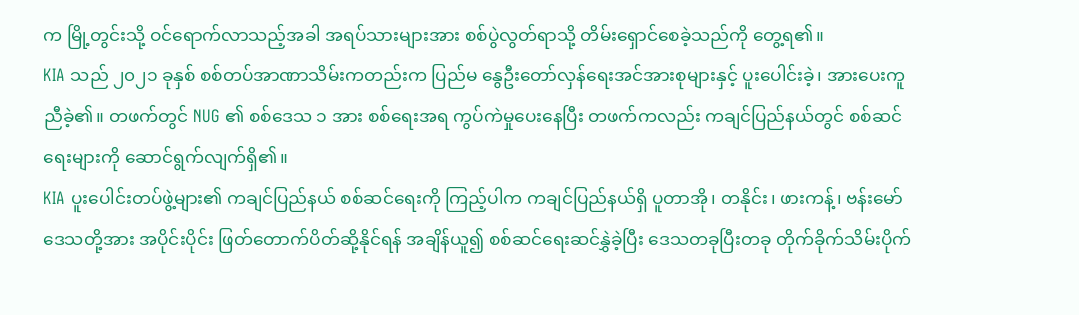က မြို့တွင်းသို့ ဝင်ရောက်လာသည့်အခါ အရပ်သားများအား စစ်ပွဲလွတ်ရာသို့ တိမ်းရှောင်စေခဲ့သည်ကို တွေ့ရ၏။
KIA သည် ၂၀၂၁ ခုနှစ် စစ်တပ်အာဏာသိမ်းကတည်းက ပြည်မ နွေဦးတော်လှန်ရေးအင်အားစုများနှင့် ပူးပေါင်းခဲ့၊ အားပေးကူညီခဲ့၏။ တဖက်တွင် NUG ၏ စစ်ဒေသ ၁ အား စစ်ရေးအရ ကွပ်ကဲမှုပေးနေပြီး တဖက်ကလည်း ကချင်ပြည်နယ်တွင် စစ်ဆင်ရေးများကို ဆောင်ရွက်လျက်ရှိ၏။
KIA ပူးပေါင်းတပ်ဖွဲ့များ၏ ကချင်ပြည်နယ် စစ်ဆင်ရေးကို ကြည့်ပါက ကချင်ပြည်နယ်ရှိ ပူတာအို၊ တနိုင်း၊ ဖားကန့်၊ ဗန်းမော်ဒေသတို့အား အပိုင်းပိုင်း ဖြတ်တောက်ပိတ်ဆို့နိုင်ရန် အချိန်ယူ၍ စစ်ဆင်ရေးဆင်နွှဲခဲ့ပြီး ဒေသတခုပြီးတခု တိုက်ခိုက်သိမ်းပိုက်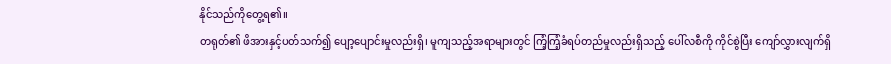နိုင်သည်ကိုတွေ့ရ၏။
တရုတ်၏ ဖိအားနှင့်ပတ်သက်၍ ပျော့ပျောင်းမှုလည်းရှိ၊ မူကျသည့်အရာများတွင် ကြံ့ကြံ့ခံရပ်တည်မှုလည်းရှိသည့် ပေါ်လစီကို ကိုင်စွဲပြီး ကျော်လွှားလျက်ရှိ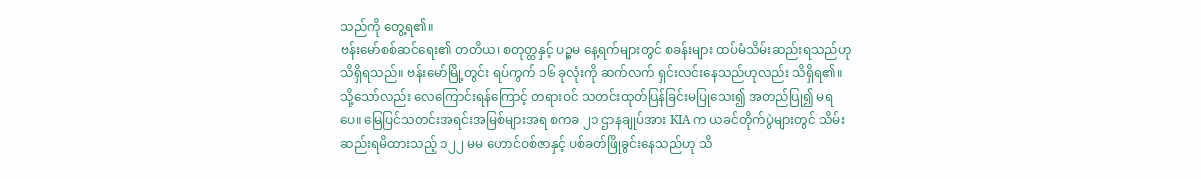သည်ကို တွေ့ရ၏။
ဗန်းမော်စစ်ဆင်ရေး၏ တတိယ၊ စတုတ္ထနှင့် ပဉ္စမ နေ့ရက်များတွင် စခန်းများ ထပ်မံသိမ်းဆည်းရသည်ဟု သိရှိရသည်။ ဗန်းမော်မြို့တွင်း ရပ်ကွက် ၁၆ ခုလုံးကို ဆက်လက် ရှင်းလင်းနေသည်ဟုလည်း သိရှိရ၏။
သို့သော်လည်း လေကြောင်းရန်ကြောင့် တရားဝင် သတင်းထုတ်ပြန်ခြင်းမပြုသေး၍ အတည်ပြု၍ မရပေ။ မြေပြင်သတင်းအရင်းအမြစ်များအရ စကခ ၂၁ ဌာနချုပ်အား KIA က ယခင်တိုက်ပွဲများတွင် သိမ်းဆည်းရမိထားသည့် ၁၂၂ မမ ဟောင်ဝစ်ဇာနှင့် ပစ်ခတ်ဖြိုခွင်းနေသည်ဟု သိ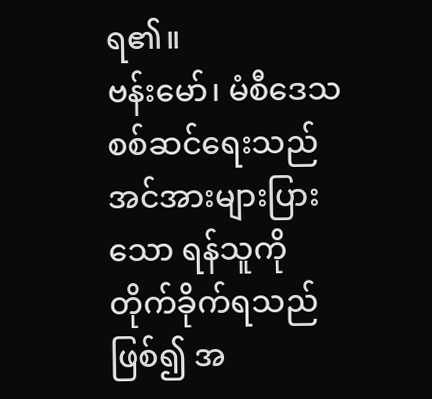ရ၏။
ဗန်းမော်၊ မံစီဒေသ စစ်ဆင်ရေးသည် အင်အားများပြားသော ရန်သူကို တိုက်ခိုက်ရသည်ဖြစ်၍ အ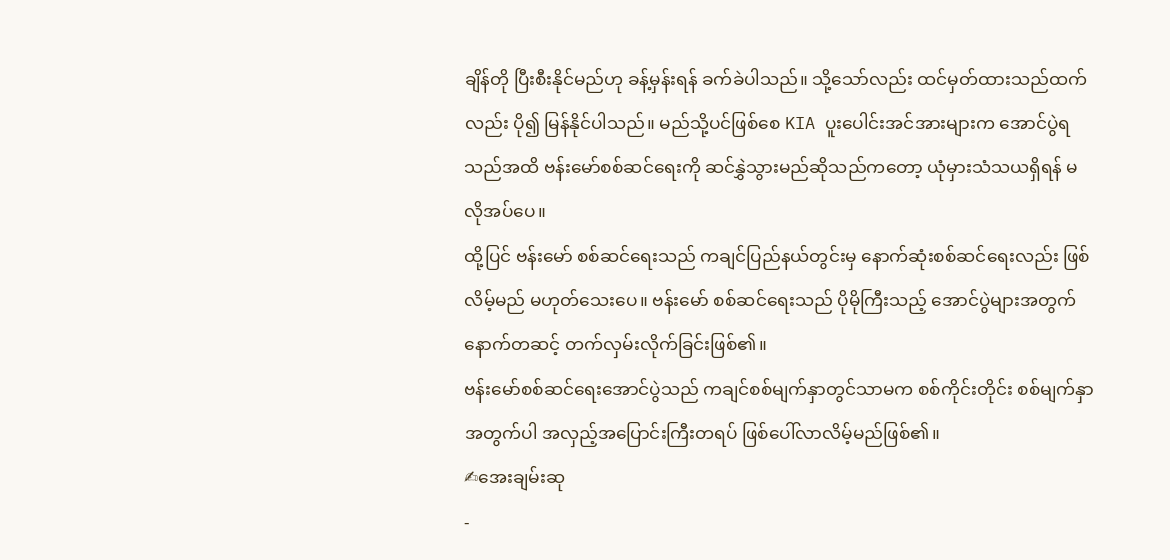ချိန်တို ပြီးစီးနိုင်မည်ဟု ခန့်မှန်းရန် ခက်ခဲပါသည်။ သို့သော်လည်း ထင်မှတ်ထားသည်ထက်လည်း ပို၍ မြန်နိုင်ပါသည်။ မည်သို့ပင်ဖြစ်စေ KIA ပူးပေါင်းအင်အားများက အောင်ပွဲရသည်အထိ ဗန်းမော်စစ်ဆင်ရေးကို ဆင်နွှဲသွားမည်ဆိုသည်ကတော့ ယုံမှားသံသယရှိရန် မလိုအပ်ပေ။
ထို့ပြင် ဗန်းမော် စစ်ဆင်ရေးသည် ကချင်ပြည်နယ်တွင်းမှ နောက်ဆုံးစစ်ဆင်ရေးလည်း ဖြစ်လိမ့်မည် မဟုတ်သေးပေ။ ဗန်းမော် စစ်ဆင်ရေးသည် ပိုမိုကြီးသည့် အောင်ပွဲများအတွက် နောက်တဆင့် တက်လှမ်းလိုက်ခြင်းဖြစ်၏။
ဗန်းမော်စစ်ဆင်ရေးအောင်ပွဲသည် ကချင်စစ်မျက်နှာတွင်သာမက စစ်ကိုင်းတိုင်း စစ်မျက်နှာအတွက်ပါ အလှည့်အပြောင်းကြီးတရပ် ဖြစ်ပေါ်လာလိမ့်မည်ဖြစ်၏။
✍အေးချမ်းဆု
-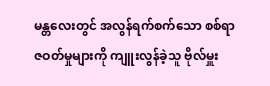မန္တလေးတွင် အလွန်ရက်စက်သော စစ်ရာဇဝတ်မှုများကို ကျူးလွန်ခဲ့သူ ဗိုလ်မှူး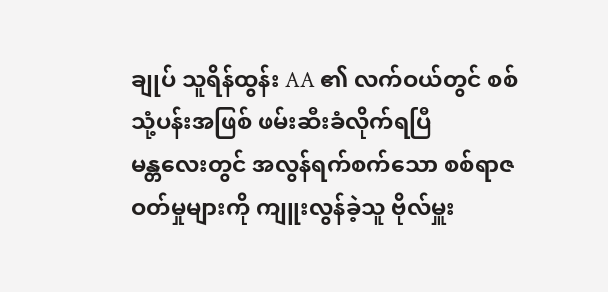ချုပ် သူရိန်ထွန်း AA ၏ လက်ဝယ်တွင် စစ်သုံ့ပန်းအဖြစ် ဖမ်းဆီးခံလိုက်ရပြီ
မန္တလေးတွင် အလွန်ရက်စက်သော စစ်ရာဇဝတ်မှုများကို ကျူးလွန်ခဲ့သူ ဗိုလ်မှူး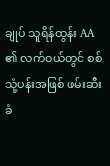ချုပ် သူရိန်ထွန်း AA ၏ လက်ဝယ်တွင် စစ်သုံ့ပန်းအဖြစ် ဖမ်းဆီးခံ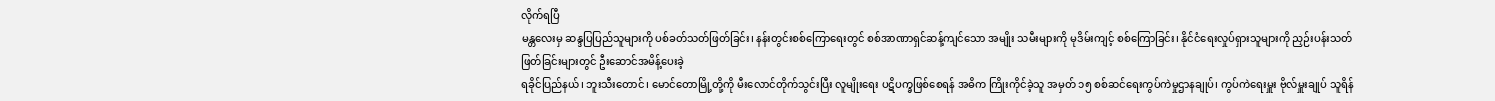လိုက်ရပြီ
မန္တလေးမှ ဆန္ဒပြပြည်သူများကို ပစ်ခတ်သတ်ဖြတ်ခြင်း၊ နန်းတွင်းစစ်ကြောရေးတွင် စစ်အာဏာရှင်ဆန့်ကျင်သော အမျိုး သမီးများကို မုဒိမ်းကျင့် စစ်ကြောခြင်း၊ နိုင်ငံရေးလှုပ်ရှားသူများကို ညှဉ်းပန်းသတ်ဖြတ်ခြင်းများတွင် ဦးဆောင်အမိန့်ပေးခဲ့
ရခိုင်ပြည်နယ်၊ ဘူးသီးတောင်၊ မောင်တောမြို့တို့ကို မီးလောင်တိုက်သွင်းပြီး လူမျိုးရေး ပဋိပက္ခဖြစ်စေရန် အဓိက ကြိုးကိုင်ခဲ့သူ အမှတ် ၁၅ စစ်ဆင်ရေးကွပ်ကဲမှုဌာနချုပ်၊ ကွပ်ကဲရေးမှူး ဗိုလ်မှူးချုပ် သူရိန်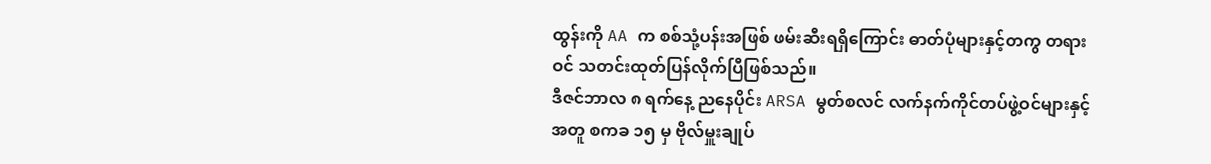ထွန်းကို AA က စစ်သုံ့ပန်းအဖြစ် ဖမ်းဆီးရရှိကြောင်း ဓာတ်ပုံများနှင့်တကွ တရားဝင် သတင်းထုတ်ပြန်လိုက်ပြီဖြစ်သည်။
ဒီဇင်ဘာလ ၈ ရက်နေ့ ညနေပိုင်း ARSA မွတ်စလင် လက်နက်ကိုင်တပ်ဖွဲ့ဝင်များနှင့်အတူ စကခ ၁၅ မှ ဗိုလ်မှူးချုပ်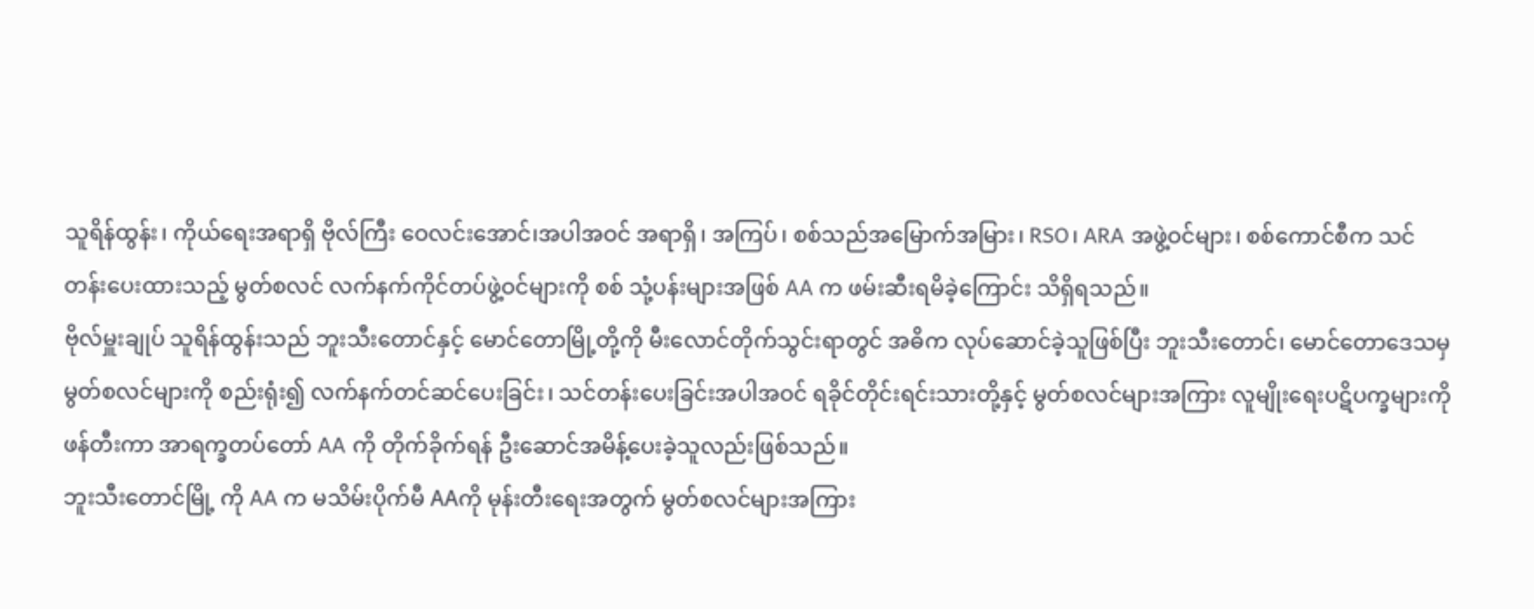သူရိန်ထွန်း၊ ကိုယ်ရေးအရာရှိ ဗိုလ်ကြီး ဝေလင်းအောင်၊အပါအဝင် အရာရှိ၊ အကြပ်၊ စစ်သည်အမြောက်အမြား၊ RSO၊ ARA အဖွဲ့ဝင်များ၊ စစ်ကောင်စီက သင်တန်းပေးထားသည့် မွတ်စလင် လက်နက်ကိုင်တပ်ဖွဲ့ဝင်များကို စစ် သုံ့ပန်းများအဖြစ် AA က ဖမ်းဆီးရမိခဲ့ကြောင်း သိရှိရသည်။
ဗိုလ်မှူးချုပ် သူရိန်ထွန်းသည် ဘူးသီးတောင်နှင့် မောင်တောမြို့တို့ကို မီးလောင်တိုက်သွင်းရာတွင် အဓိက လုပ်ဆောင်ခဲ့သူဖြစ်ပြီး ဘူးသီးတောင်၊ မောင်တောဒေသမှ မွတ်စလင်များကို စည်းရုံး၍ လက်နက်တင်ဆင်ပေးခြင်း၊ သင်တန်းပေးခြင်းအပါအဝင် ရခိုင်တိုင်းရင်းသားတို့နှင့် မွတ်စလင်များအကြား လူမျိုးရေးပဋိပက္ခများကို ဖန်တီးကာ အာရက္ခတပ်တော် AA ကို တိုက်ခိုက်ရန် ဦးဆောင်အမိန့်ပေးခဲ့သူလည်းဖြစ်သည်။
ဘူးသီးတောင်မြို့ ကို AA က မသိမ်းပိုက်မီ AAကို မုန်းတီးရေးအတွက် မွတ်စလင်များအကြား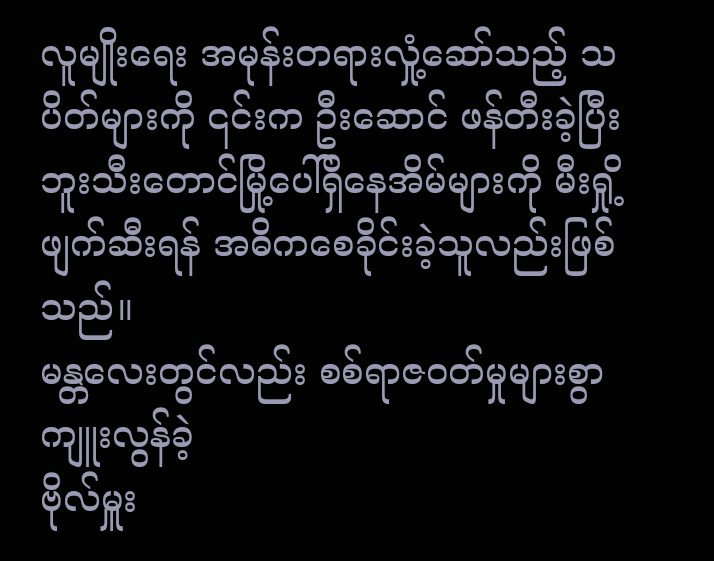လူမျိုးရေး အမုန်းတရားလှုံ့ဆော်သည့် သပိတ်များကို ၎င်းက ဦးဆောင် ဖန်တီးခဲ့ပြီး ဘူးသီးတောင်မြို့ပေါ်ရှိနေအိမ်များကို မီးရှို့ဖျက်ဆီးရန် အဓိကစေခိုင်းခဲ့သူလည်းဖြစ်သည်။
မန္တလေးတွင်လည်း စစ်ရာဇဝတ်မှုများစွာ ကျူးလွန်ခဲ့
ဗိုလ်မှူး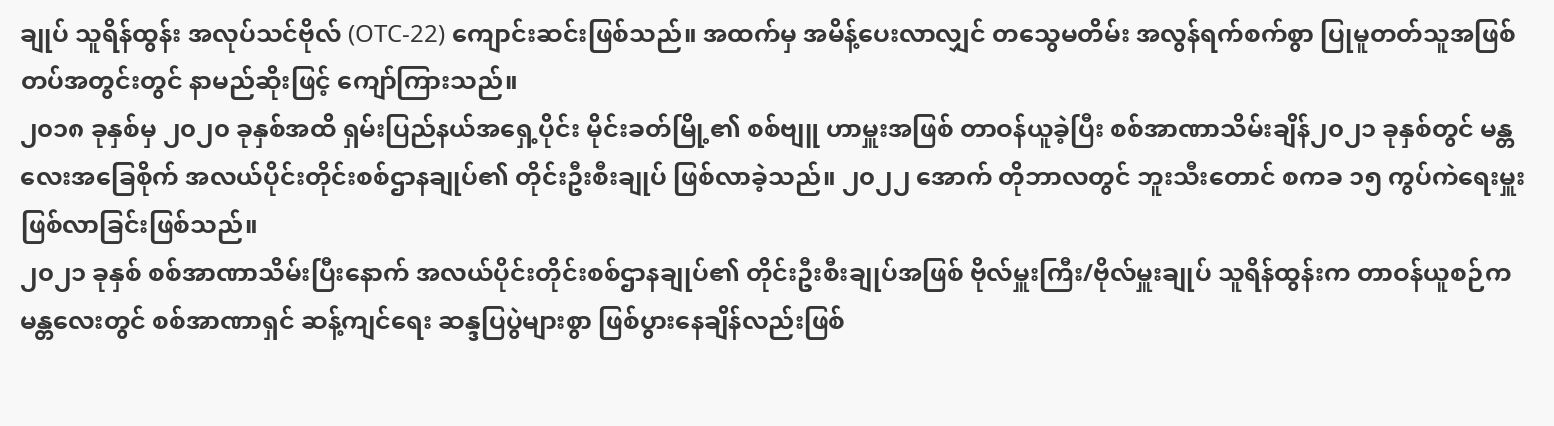ချုပ် သူရိန်ထွန်း အလုပ်သင်ဗိုလ် (OTC-22) ကျောင်းဆင်းဖြစ်သည်။ အထက်မှ အမိန့်ပေးလာလျှင် တသွေမတိမ်း အလွန်ရက်စက်စွာ ပြုမူတတ်သူအဖြစ် တပ်အတွင်းတွင် နာမည်ဆိုးဖြင့် ကျော်ကြားသည်။
၂၀၁၈ ခုနှစ်မှ ၂၀၂၀ ခုနှစ်အထိ ရှမ်းပြည်နယ်အရှေ့ပိုင်း မိုင်းခတ်မြို့၏ စစ်ဗျူ ဟာမှူးအဖြစ် တာဝန်ယူခဲ့ပြီး စစ်အာဏာသိမ်းချိန်၂၀၂၁ ခုနှစ်တွင် မန္တလေးအခြေစိုက် အလယ်ပိုင်းတိုင်းစစ်ဌာနချုပ်၏ တိုင်းဦးစီးချုပ် ဖြစ်လာခဲ့သည်။ ၂၀၂၂ အောက် တိုဘာလတွင် ဘူးသီးတောင် စကခ ၁၅ ကွပ်ကဲရေးမှူး ဖြစ်လာခြင်းဖြစ်သည်။
၂၀၂၁ ခုနှစ် စစ်အာဏာသိမ်းပြီးနောက် အလယ်ပိုင်းတိုင်းစစ်ဌာနချုပ်၏ တိုင်းဦးစီးချုပ်အဖြစ် ဗိုလ်မှူးကြီး/ဗိုလ်မှူးချုပ် သူရိန်ထွန်းက တာဝန်ယူစဉ်က မန္တလေးတွင် စစ်အာဏာရှင် ဆန့်ကျင်ရေး ဆန္ဒပြပွဲများစွာ ဖြစ်ပွားနေချိန်လည်းဖြစ်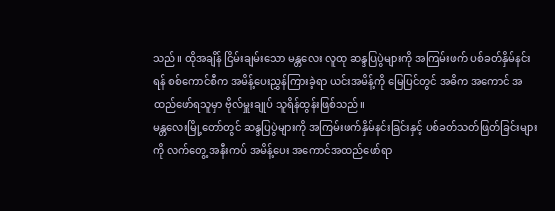သည်။ ထိုအချိန် ငြိမ်းချမ်းသော မန္တလေး လူထု ဆန္ဒပြပွဲများကို အကြမ်းဖက် ပစ်ခတ်နှိမ်နင်းရန် စစ်ကောင်စီက အမိန့်ပေးညွှန်ကြားခဲ့ရာ ယင်းအမိန့်ကို မြေပြင်တွင် အဓိက အကောင် အထည်ဖော်ရသူမှာ ဗိုလ်မှူးချုပ် သူရိန်ထွန်းဖြစ်သည်။
မန္တလေးမြို့တော်တွင် ဆန္ဒပြပွဲများကို အကြမ်းဖက်နှိမ်နင်းခြင်းနှင့် ပစ်ခတ်သတ်ဖြတ်ခြင်းများကို လက်တွေ့ အနီးကပ် အမိန့်ပေး အကောင်အထည်ဖော်ရာ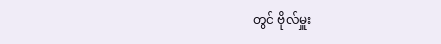တွင် ဗိုလ်မှူး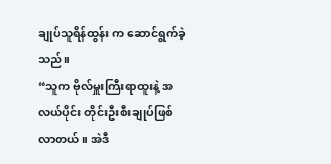ချုပ်သူရိန်ထွန်း က ဆောင်ရွက်ခဲ့သည်။
“သူက ဗိုလ်မှူးကြီးရာထူးနဲ့ အလယ်ပိုင်း တိုင်းဦးစီးချုပ်ဖြစ်လာတယ်။ အဲဒီ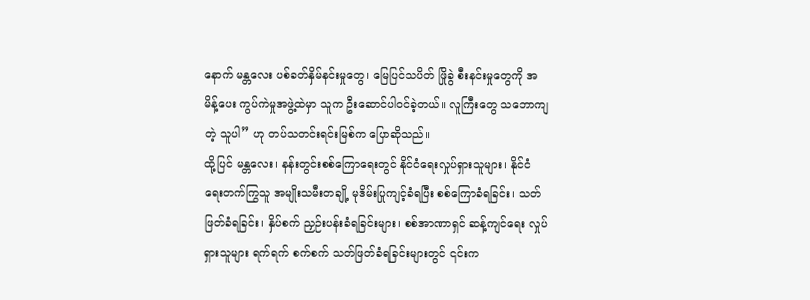နောက် မန္တလေး ပစ်ခတ်နှိမ်နင်းမှုတွေ၊ မြေပြင်သပိတ် ဖြိုခွဲ စီးနင်းမှုတွေကို အမိန့်ပေး ကွပ်ကဲမှုအဖွဲ့ထဲမှာ သူက ဦးဆောင်ပါဝင်ခဲ့တယ်။ လူကြီးတွေ သဘောကျတဲ့ သူပါ” ဟု တပ်သတင်းရင်းမြစ်က ပြောဆိုသည်။
ထို့ပြင် မန္တလေး၊ နန်းတွင်းစစ်ကြောရေးတွင် နိုင်ငံရေးလှုပ်ရှားသူများ၊ နိုင်ငံရေးတက်ကြွသူ အမျိုးသမီးတချို့ မုဒိမ်းပြုကျင့်ခံရပြီး စစ်ကြောခံရခြင်း၊ သတ်ဖြတ်ခံရခြင်း၊ နှိပ်စက် ညှဉ်းပန်းခံရခြင်းများ၊ စစ်အာဏာရှင် ဆန့်ကျင်ရေး လှုပ်ရှားသူများ ရက်ရက် စက်စက် သတ်ဖြတ်ခံရခြင်းများတွင် ၎င်းက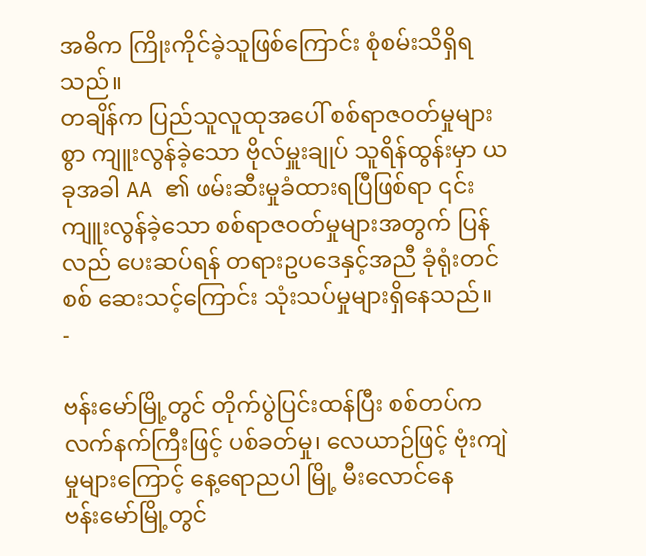အဓိက ကြိုးကိုင်ခဲ့သူဖြစ်ကြောင်း စုံစမ်းသိရှိရသည်။
တချိန်က ပြည်သူလူထုအပေါ် စစ်ရာဇဝတ်မှုများစွာ ကျူးလွန်ခဲ့သော ဗိုလ်မှူးချုပ် သူရိန်ထွန်းမှာ ယခုအခါ AA ၏ ဖမ်းဆီးမှုခံထားရပြီဖြစ်ရာ ၎င်းကျူးလွန်ခဲ့သော စစ်ရာဇဝတ်မှုများအတွက် ပြန်လည် ပေးဆပ်ရန် တရားဥပဒေနှင့်အညီ ခုံရုံးတင်စစ် ဆေးသင့်ကြောင်း သုံးသပ်မှုများရှိနေသည်။
-

ဗန်းမော်မြို့တွင် တိုက်ပွဲပြင်းထန်ပြီး စစ်တပ်က လက်နက်ကြီးဖြင့် ပစ်ခတ်မှု၊ လေယာဉ်ဖြင့် ဗုံးကျဲမှုများကြောင့် နေ့ရောညပါ မြို့ မီးလောင်နေ
ဗန်းမော်မြို့တွင်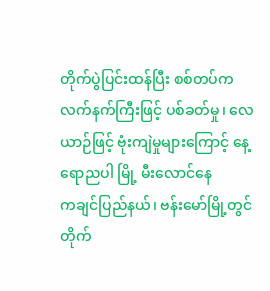တိုက်ပွဲပြင်းထန်ပြီး စစ်တပ်က လက်နက်ကြီးဖြင့် ပစ်ခတ်မှု၊ လေယာဉ်ဖြင့် ဗုံးကျဲမှုများကြောင့် နေ့ရောညပါ မြို့ မီးလောင်နေ
ကချင်ပြည်နယ်၊ ဗန်းမော်မြို့တွင် တိုက်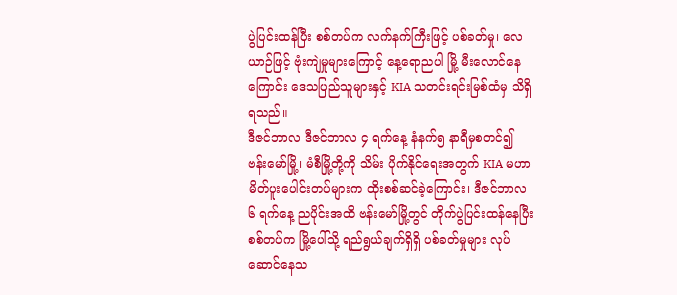ပွဲပြင်းထန်ပြီး စစ်တပ်က လက်နက်ကြီးဖြင့် ပစ်ခတ်မှု၊ လေယာဉ်ဖြင့် ဗုံးကျဲမှုများကြောင့် နေ့ရောညပါ မြို့ မီးလောင်နေကြောင်း ဒေသပြည်သူများနှင့် KIA သတင်းရင်းမြစ်ထံမှ သိရှိရသည်။
ဒီဇင်ဘာလ ဒီဇင်ဘာလ ၄ ရက်နေ့ နံနက်၅ နာရီမှစတင်၍ ဗန်းမော်မြို့၊ မံစီမြို့တို့ကို သိမ်း ပိုက်နိုင်ရေးအတွက် KIA မဟာမိတ်ပူးပေါင်းတပ်များက ထိုးစစ်ဆင်ခဲ့ကြောင်း၊ ဒီဇင်ဘာလ ၆ ရက်နေ့ ညပိုင်းအထိ ဗန်းမော်မြို့တွင် တိုက်ပွဲပြင်းထန်နေပြီး စစ်တပ်က မြို့ပေါ်သို့ ရည်ရွယ်ချက်ရှိရှိ ပစ်ခတ်မှုများ လုပ်ဆောင်နေသ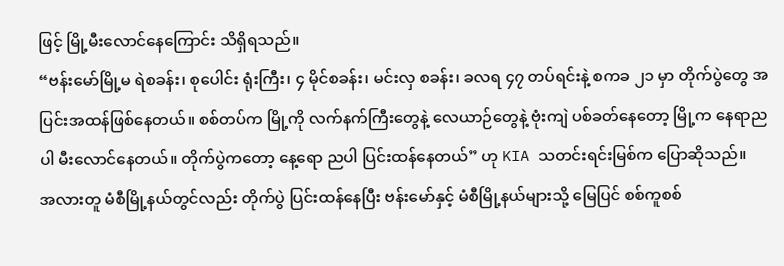ဖြင့် မြို့မီးလောင်နေကြောင်း သိရှိရသည်။
“ဗန်းမော်မြို့မ ရဲစခန်း၊ စုပေါင်း ရုံးကြီး၊ ၄ မိုင်စခန်း၊ မင်းလှ စခန်း၊ ခလရ ၄၇ တပ်ရင်းနဲ့ စကခ ၂၁ မှာ တိုက်ပွဲတွေ အပြင်းအထန်ဖြစ်နေတယ်။ စစ်တပ်က မြို့ကို လက်နက်ကြီးတွေနဲ့ လေယာဉ်တွေနဲ့ ဗုံးကျဲ ပစ်ခတ်နေတော့ မြို့က နေရာညပါ မီးလောင်နေတယ်။ တိုက်ပွဲကတော့ နေ့ရော ညပါ ပြင်းထန်နေတယ်” ဟု KIA သတင်းရင်းမြစ်က ပြောဆိုသည်။
အလားတူ မံစီမြို့နယ်တွင်လည်း တိုက်ပွဲ ပြင်းထန်နေပြီး ဗန်းမော်နှင့် မံစီမြို့နယ်များသို့ မြေပြင် စစ်ကူစစ်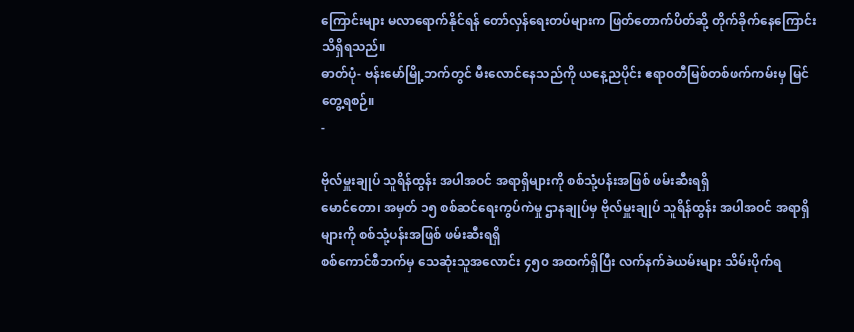ကြောင်းများ မလာရောက်နိုင်ရန် တော်လှန်ရေးတပ်များက ဖြတ်တောက်ပိတ်ဆို့ တိုက်ခိုက်နေကြောင်း သိရှိရသည်။
ဓာတ်ပုံ- ဗန်းမော်မြို့ဘက်တွင် မီးလောင်နေသည်ကို ယနေ့ညပိုင်း ဧရာ၀တီမြစ်တစ်ဖက်ကမ်းမှ မြင်တွေ့ရစဉ်။
-

ဗိုလ်မှူးချုပ် သူရိန်ထွန်း အပါအဝင် အရာရှိများကို စစ်သုံ့ပန်းအဖြစ် ဖမ်းဆီးရရှိ
မောင်တော၊ အမှတ် ၁၅ စစ်ဆင်ရေးကွပ်ကဲမှု ဌာနချုပ်မှ ဗိုလ်မှူးချုပ် သူရိန်ထွန်း အပါအဝင် အရာရှိများကို စစ်သုံ့ပန်းအဖြစ် ဖမ်းဆီးရရှိ
စစ်ကောင်စီဘက်မှ သေဆုံးသူအလောင်း ၄၅၀ အထက်ရှိပြီး လက်နက်ခဲယမ်းများ သိမ်းပိုက်ရ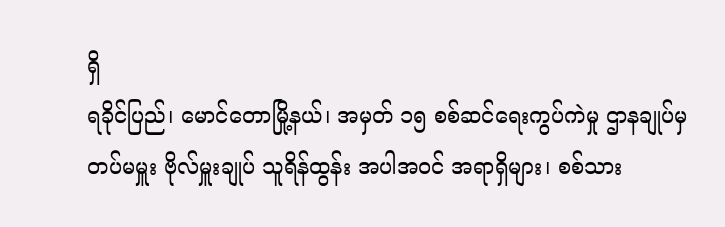ရှိ
ရခိုင်ပြည်၊ မောင်တောမြို့နယ်၊ အမှတ် ၁၅ စစ်ဆင်ရေးကွပ်ကဲမှု ဌာနချုပ်မှ တပ်မမှူး ဗိုလ်မှူးချုပ် သူရိန်ထွန်း အပါအဝင် အရာရှိများ၊ စစ်သား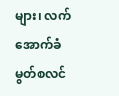များ၊ လက်အောက်ခံ မွတ်စလင်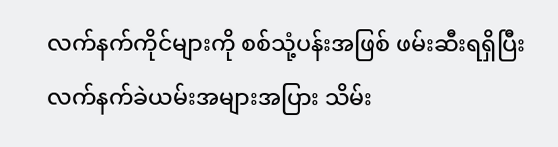လက်နက်ကိုင်များကို စစ်သုံ့ပန်းအဖြစ် ဖမ်းဆီးရရှိပြီး လက်နက်ခဲယမ်းအများအပြား သိမ်း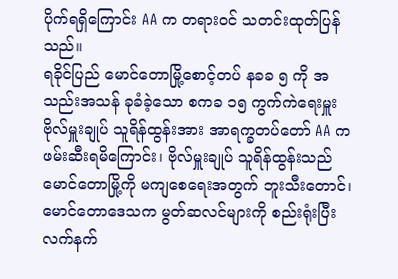ပိုက်ရရှိကြောင်း AA က တရားဝင် သတင်းထုတ်ပြန်သည်။
ရခိုင်ပြည် မောင်တောမြို့စောင့်တပ် နခခ ၅ ကို အသည်းအသန် ခုခံခဲ့သော စကခ ၁၅ ကွက်ကဲရေးမှူး ဗိုလ်မှူးချုပ် သူရိန်ထွန်းအား အာရက္ခတပ်တော် AA က ဖမ်းဆီးရမိကြောင်း၊ ဗိုလ်မှူးချုပ် သူရိန်ထွန်းသည် မောင်တောမြို့ကို မကျစေရေးအတွက် ဘူးသီးတောင်၊ မောင်တောဒေသက မွတ်ဆလင်များကို စည်းရုံးပြီး လက်နက်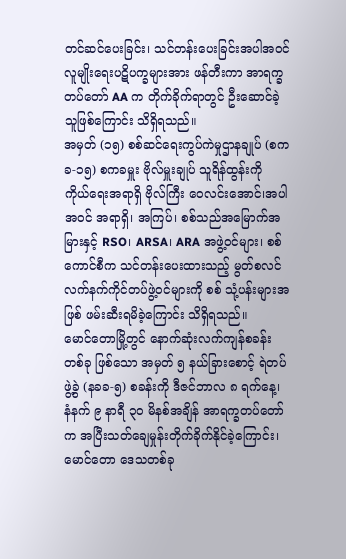တင်ဆင်ပေးခြင်း၊ သင်တန်းပေးခြင်းအပါအဝင် လူမျိုးရေးပဋိပက္ခများအား ဖန်တီးကာ အာရက္ခတပ်တော် AA က တိုက်ခိုက်ရာတွင် ဦးဆောင်ခဲ့သူဖြစ်ကြောင်း သိရှိရသည်။
အမှတ် (၁၅) စစ်ဆင်ရေးကွပ်ကဲမှုဌာနချုပ် (စကခ-၁၅) စကခမှူး ဗိုလ်မှူးချုပ် သူရိန်ထွန်းကို ကိုယ်ရေးအရာရှိ ဗိုလ်ကြီး ဝေလင်းအောင်၊အပါအဝင် အရာရှိ၊ အကြပ်၊ စစ်သည်အမြောက်အမြားနှင့် RSO၊ ARSA၊ ARA အဖွဲ့ဝင်များ၊ စစ်ကောင်စီက သင်တန်းပေးထားသည့် မွတ်စလင် လက်နက်ကိုင်တပ်ဖွဲ့ဝင်များကို စစ် သုံ့ပန်းများအဖြစ် ဖမ်းဆီးရမိခဲ့ကြောင်း သိရှိရသည်။
မောင်တောမြို့တွင် နောက်ဆုံးလက်ကျန်စခန်းတစ်ခု ဖြစ်သော အမှတ် ၅ နယ်ခြားစောင့် ရဲတပ်ဖွဲ့ခွဲ (နခခ-၅) စခန်းကို ဒီဇင်ဘာလ ၈ ရက်နေ့၊ နံနက် ၉ နာရီ ၃၀ မိနစ်အချိန် အာရက္ခတပ်တော်က အပြီးသတ်ချေမှုန်းတိုက်ခိုက်နိုင်ခဲ့ကြောင်း၊ မောင်တော ဒေသတစ်ခု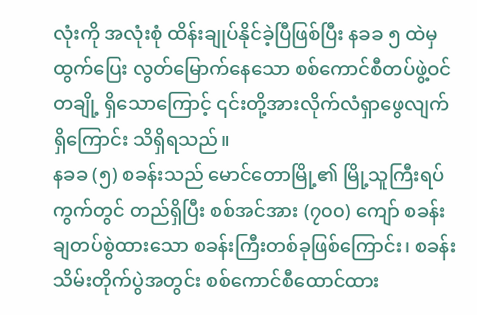လုံးကို အလုံးစုံ ထိန်းချုပ်နိုင်ခဲ့ပြီဖြစ်ပြီး နခခ ၅ ထဲမှ ထွက်ပြေး လွတ်မြောက်နေသော စစ်ကောင်စီတပ်ဖွဲ့ဝင်တချို့ ရှိသောကြောင့် ၎င်းတို့အားလိုက်လံရှာဖွေလျက် ရှိကြောင်း သိရှိရသည်။
နခခ (၅) စခန်းသည် မောင်တောမြို့၏ မြို့သူကြီးရပ်ကွက်တွင် တည်ရှိပြီး စစ်အင်အား (၇၀၀) ကျော် စခန်းချတပ်စွဲထားသော စခန်းကြီးတစ်ခုဖြစ်ကြောင်း၊ စခန်းသိမ်းတိုက်ပွဲအတွင်း စစ်ကောင်စီထောင်ထား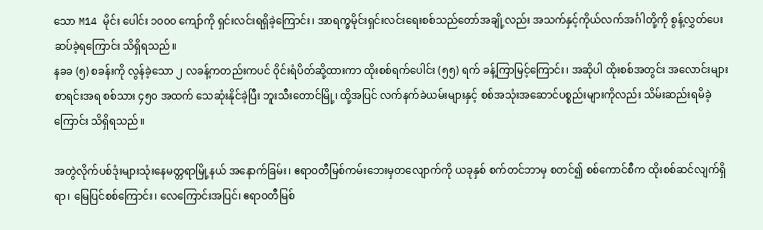သော M14 မိုင်း ပေါင်း ၁၀၀၀ ကျော်ကို ရှင်းလင်းရရှိခဲ့ကြောင်း၊ အာရက္ခမိုင်းရှင်းလင်းရေးစစ်သည်တော်အချို့လည်း အသက်နှင့်ကိုယ်လက်အင်္ဂါတို့ကို စွန့်လွှတ်ပေးဆပ်ခဲ့ရကြောင်း သိရှိရသည်။
နခခ (၅) စခန်းကို လွန်ခဲ့သော ၂ လခန့်ကတည်းကပင် ဝိုင်းရံပိတ်ဆို့ထားကာ ထိုးစစ်ရက်ပေါင်း (၅၅) ရက် ခန့်ကြာမြင့်ကြောင်း၊ အဆိုပါ ထိုးစစ်အတွင်း အလောင်းများစာရင်းအရ စစ်သား ၄၅၀ အထက် သေဆုံးနိုင်ခဲ့ပြီး ဘူးသီးတောင်မြို့၊ ထို့အပြင် လက်နက်ခဲယမ်းများနှင့် စစ်အသုံးအဆောင်ပစ္စည်းများကိုလည်း သိမ်းဆည်းရမိခဲ့ကြောင်း သိရှိရသည်။

အတွဲလိုက်ပစ်ဒုံးများသုံးနေမတ္တရာမြို့နယ် အနောက်ခြမ်း၊ ဧရာဝတီမြစ်ကမ်းဘေးမှတလျောက်ကို ယခုနှစ် စက်တင်ဘာမှ စတင်၍ စစ်ကောင်စီက ထိုးစစ်ဆင်လျက်ရှိရာ၊ မြေပြင်စစ်ကြောင်း၊ လေကြောင်းအပြင်၊ ဧရာဝတီမြစ်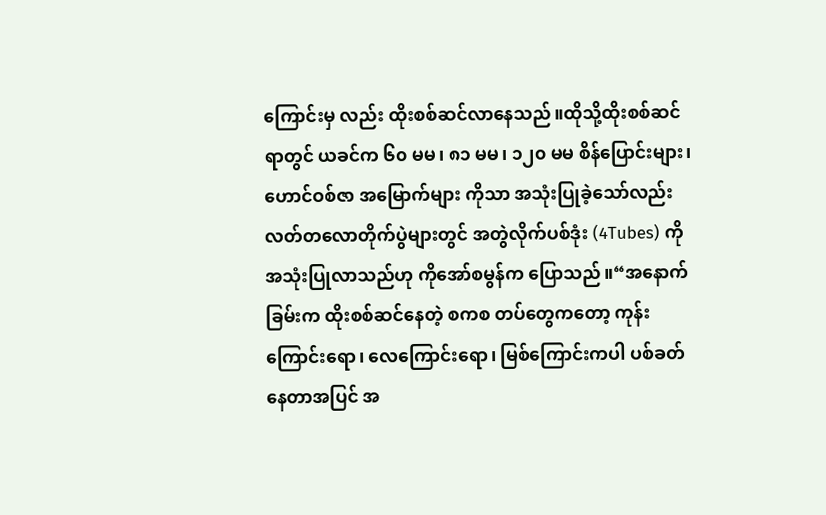ကြောင်းမှ လည်း ထိုးစစ်ဆင်လာနေသည်။ထိုသို့ထိုးစစ်ဆင်ရာတွင် ယခင်က ၆၀ မမ၊ ၈၁ မမ၊ ၁၂၀ မမ စိန်ပြောင်းများ၊ ဟောင်ဝစ်ဇာ အမြောက်များ ကိုသာ အသုံးပြုခဲ့သော်လည်း လတ်တလောတိုက်ပွဲများတွင် အတွဲလိုက်ပစ်ဒုံး (4Tubes) ကို အသုံးပြုလာသည်ဟု ကိုအော်စမွန်က ပြောသည်။“အနောက်ခြမ်းက ထိုးစစ်ဆင်နေတဲ့ စကစ တပ်တွေကတော့ ကုန်းကြောင်းရော၊ လေကြောင်းရော၊ မြစ်ကြောင်းကပါ ပစ်ခတ်နေတာအပြင် အ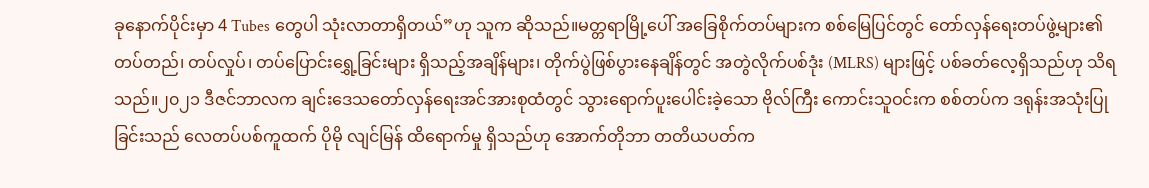ခုနောက်ပိုင်းမှာ 4 Tubes တွေပါ သုံးလာတာရှိတယ်”ဟု သူက ဆိုသည်။မတ္တရာမြို့ပေါ် အခြေစိုက်တပ်များက စစ်မြေပြင်တွင် တော်လှန်ရေးတပ်ဖွဲ့များ၏ တပ်တည်၊ တပ်လှုပ်၊ တပ်ပြောင်းရွှေ့ခြင်းများ ရှိသည့်အချိန်များ၊ တိုက်ပွဲဖြစ်ပွားနေချိန်တွင် အတွဲလိုက်ပစ်ဒုံး (MLRS) များဖြင့် ပစ်ခတ်လေ့ရှိသည်ဟု သိရသည်။၂၀၂၁ ဒီဇင်ဘာလက ချင်းဒေသတော်လှန်ရေးအင်အားစုထံတွင် သွားရောက်ပူးပေါင်းခဲ့သော ဗိုလ်ကြီး ကောင်းသူဝင်းက စစ်တပ်က ဒရုန်းအသုံးပြုခြင်းသည် လေတပ်ပစ်ကူထက် ပိုမို လျင်မြန် ထိရောက်မှု ရှိသည်ဟု အောက်တိုဘာ တတိယပတ်က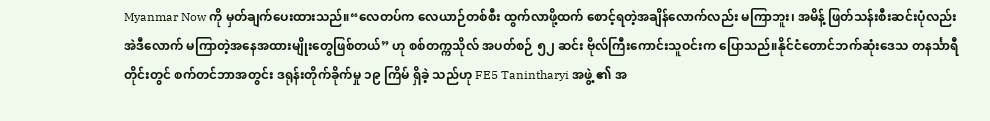Myanmar Now ကို မှတ်ချက်ပေးထားသည်။“လေတပ်က လေယာဉ်တစ်စီး ထွက်လာဖို့ထက် စောင့်ရတဲ့အချိန်လောက်လည်း မကြာဘူး၊ အမိန့် ဖြတ်သန်းစီးဆင်းပုံလည်း အဲဒီလောက် မကြာတဲ့အနေအထားမျိုးတွေဖြစ်တယ်” ဟု စစ်တက္ကသိုလ် အပတ်စဉ် ၅၂ ဆင်း ဗိုလ်ကြီးကောင်းသူဝင်းက ပြောသည်။နိုင်ငံတောင်ဘက်ဆုံးဒေသ တနင်္သာရီတိုင်းတွင် စက်တင်ဘာအတွင်း ဒရုန်းတိုက်ခိုက်မှု ၁၉ ကြိမ် ရှိခဲ့ သည်ဟု FE5 Tanintharyi အဖွဲ့ ၏ အ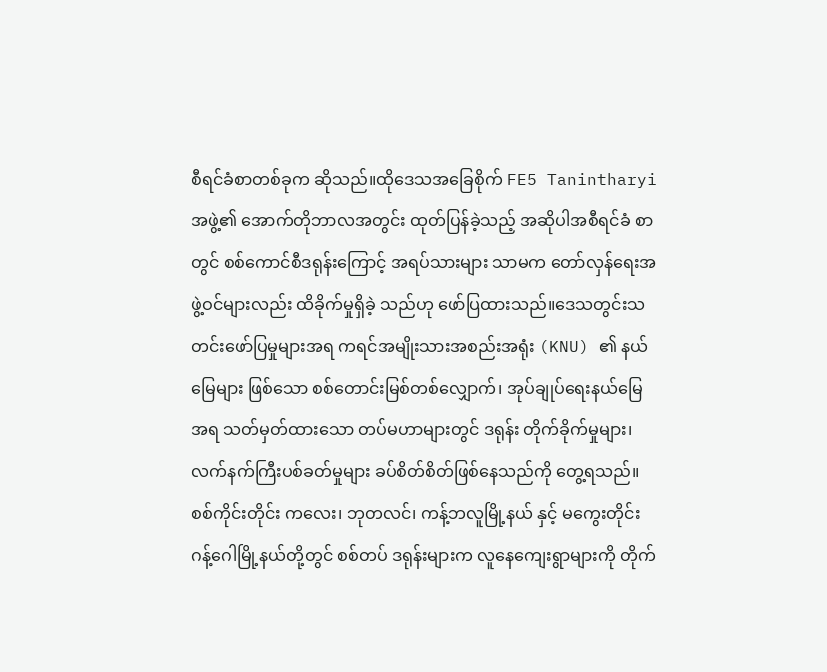စီရင်ခံစာတစ်ခုက ဆိုသည်။ထိုဒေသအခြေစိုက် FE5 Tanintharyi အဖွဲ့၏ အောက်တိုဘာလအတွင်း ထုတ်ပြန်ခဲ့သည့် အဆိုပါအစီရင်ခံ စာတွင် စစ်ကောင်စီဒရုန်းကြောင့် အရပ်သားများ သာမက တော်လှန်ရေးအဖွဲ့ဝင်များလည်း ထိခိုက်မှုရှိခဲ့ သည်ဟု ဖော်ပြထားသည်။ဒေသတွင်းသတင်းဖော်ပြမှုများအရ ကရင်အမျိုးသားအစည်းအရုံး (KNU) ၏ နယ်မြေများ ဖြစ်သော စစ်တောင်းမြစ်တစ်လျှောက်၊ အုပ်ချုပ်ရေးနယ်မြေအရ သတ်မှတ်ထားသော တပ်မဟာများတွင် ဒရုန်း တိုက်ခိုက်မှုများ၊ လက်နက်ကြီးပစ်ခတ်မှုများ ခပ်စိတ်စိတ်ဖြစ်နေသည်ကို တွေ့ရသည်။စစ်ကိုင်းတိုင်း ကလေး၊ ဘုတလင်၊ ကန့်ဘလူမြို့နယ် နှင့် မကွေးတိုင်း ဂန့်ဂေါမြို့နယ်တို့တွင် စစ်တပ် ဒရုန်းများက လူနေကျေးရွာများကို တိုက်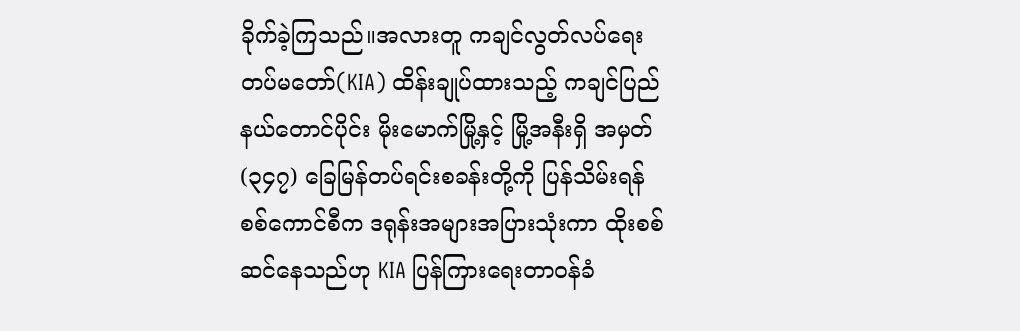ခိုက်ခဲ့ကြသည်။အလားတူ ကချင်လွတ်လပ်ရေးတပ်မတော်(KIA) ထိန်းချုပ်ထားသည့် ကချင်ပြည်နယ်တောင်ပိုင်း မိုးမောက်မြို့နှင့် မြို့အနီးရှိ အမှတ် (၃၄၇) ခြေမြန်တပ်ရင်းစခန်းတို့ကို ပြန်သိမ်းရန် စစ်ကောင်စီက ဒရုန်းအများအပြားသုံးကာ ထိုးစစ်ဆင်နေသည်ဟု KIA ပြန်ကြားရေးတာဝန်ခံ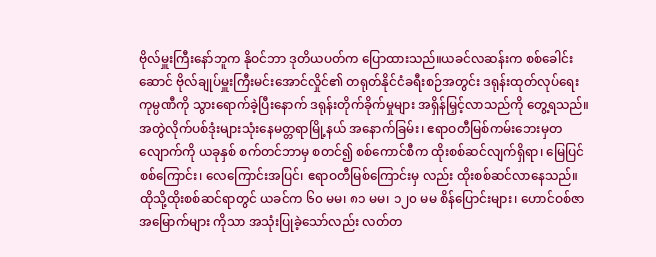ဗိုလ်မှူးကြီးနော်ဘူက နိုဝင်ဘာ ဒုတိယပတ်က ပြောထားသည်။ယခင်လဆန်းက စစ်ခေါင်းဆောင် ဗိုလ်ချုပ်မှူးကြီးမင်းအောင်လှိုင်၏ တရုတ်နိုင်ငံခရီးစဉ်အတွင်း ဒရုန်းထုတ်လုပ်ရေးကုမ္ပဏီကို သွားရောက်ခဲ့ပြီးနောက် ဒရုန်းတိုက်ခိုက်မှုများ အရှိန်မြှင့်လာသည်ကို တွေ့ရသည်။အတွဲလိုက်ပစ်ဒုံးများသုံးနေမတ္တရာမြို့နယ် အနောက်ခြမ်း၊ ဧရာဝတီမြစ်ကမ်းဘေးမှတလျောက်ကို ယခုနှစ် စက်တင်ဘာမှ စတင်၍ စစ်ကောင်စီက ထိုးစစ်ဆင်လျက်ရှိရာ၊ မြေပြင်စစ်ကြောင်း၊ လေကြောင်းအပြင်၊ ဧရာဝတီမြစ်ကြောင်းမှ လည်း ထိုးစစ်ဆင်လာနေသည်။ထိုသို့ထိုးစစ်ဆင်ရာတွင် ယခင်က ၆၀ မမ၊ ၈၁ မမ၊ ၁၂၀ မမ စိန်ပြောင်းများ၊ ဟောင်ဝစ်ဇာ အမြောက်များ ကိုသာ အသုံးပြုခဲ့သော်လည်း လတ်တ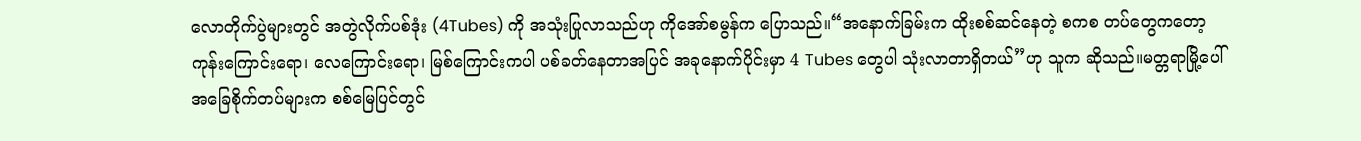လောတိုက်ပွဲများတွင် အတွဲလိုက်ပစ်ဒုံး (4Tubes) ကို အသုံးပြုလာသည်ဟု ကိုအော်စမွန်က ပြောသည်။“အနောက်ခြမ်းက ထိုးစစ်ဆင်နေတဲ့ စကစ တပ်တွေကတော့ ကုန်းကြောင်းရော၊ လေကြောင်းရော၊ မြစ်ကြောင်းကပါ ပစ်ခတ်နေတာအပြင် အခုနောက်ပိုင်းမှာ 4 Tubes တွေပါ သုံးလာတာရှိတယ်”ဟု သူက ဆိုသည်။မတ္တရာမြို့ပေါ် အခြေစိုက်တပ်များက စစ်မြေပြင်တွင်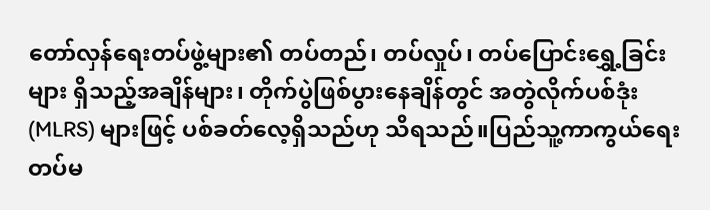တော်လှန်ရေးတပ်ဖွဲ့များ၏ တပ်တည်၊ တပ်လှုပ်၊ တပ်ပြောင်းရွှေ့ခြင်းများ ရှိသည့်အချိန်များ၊ တိုက်ပွဲဖြစ်ပွားနေချိန်တွင် အတွဲလိုက်ပစ်ဒုံး (MLRS) များဖြင့် ပစ်ခတ်လေ့ရှိသည်ဟု သိရသည်။ပြည်သူ့ကာကွယ်ရေးတပ်မ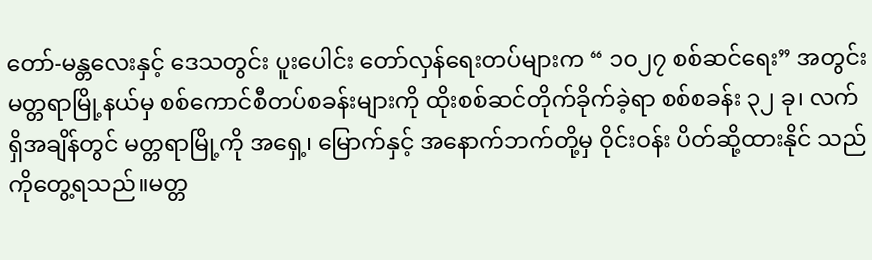တော်-မန္တလေးနှင့် ဒေသတွင်း ပူးပေါင်း တော်လှန်ရေးတပ်များက “ ၁၀၂၇ စစ်ဆင်ရေး” အတွင်း မတ္တရာမြို့နယ်မှ စစ်ကောင်စီတပ်စခန်းများကို ထိုးစစ်ဆင်တိုက်ခိုက်ခဲ့ရာ စစ်စခန်း ၃၂ ခု၊ လက်ရှိအချိန်တွင် မတ္တရာမြို့ကို အရှေ့၊ မြောက်နှင့် အနောက်ဘက်တို့မှ ဝိုင်းဝန်း ပိတ်ဆို့ထားနိုင် သည်ကိုတွေ့ရသည်။မတ္တ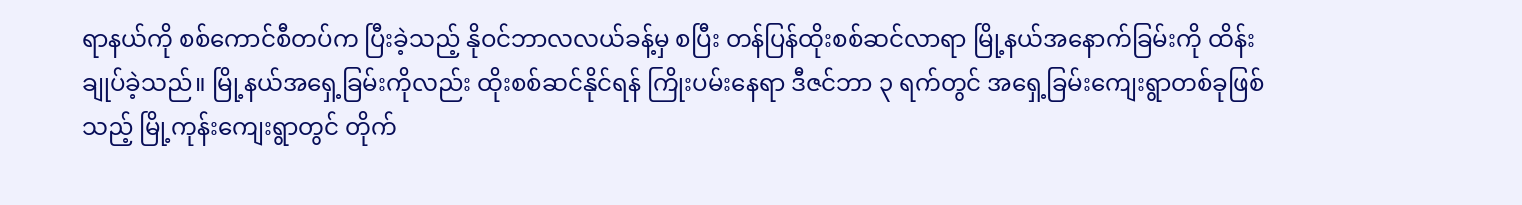ရာနယ်ကို စစ်ကောင်စီတပ်က ပြီးခဲ့သည့် နိုဝင်ဘာလလယ်ခန့်မှ စပြီး တန်ပြန်ထိုးစစ်ဆင်လာရာ မြို့နယ်အနောက်ခြမ်းကို ထိန်းချုပ်ခဲ့သည်။ မြို့နယ်အရှေ့ခြမ်းကိုလည်း ထိုးစစ်ဆင်နိုင်ရန် ကြိုးပမ်းနေရာ ဒီဇင်ဘာ ၃ ရက်တွင် အရှေ့ခြမ်းကျေးရွာတစ်ခုဖြစ်သည့် မြို့ကုန်းကျေးရွာတွင် တိုက်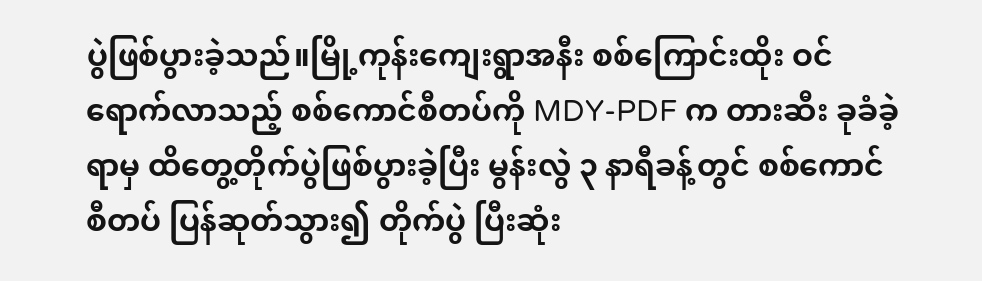ပွဲဖြစ်ပွားခဲ့သည်။မြို့ကုန်းကျေးရွာအနီး စစ်ကြောင်းထိုး ဝင်ရောက်လာသည့် စစ်ကောင်စီတပ်ကို MDY-PDF က တားဆီး ခုခံခဲ့ရာမှ ထိတွေ့တိုက်ပွဲဖြစ်ပွားခဲ့ပြီး မွန်းလွဲ ၃ နာရီခန့်တွင် စစ်ကောင်စီတပ် ပြန်ဆုတ်သွား၍ တိုက်ပွဲ ပြီးဆုံး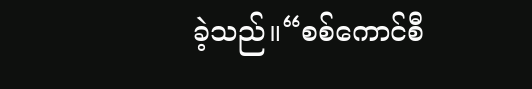ခဲ့သည်။“စစ်ကောင်စီ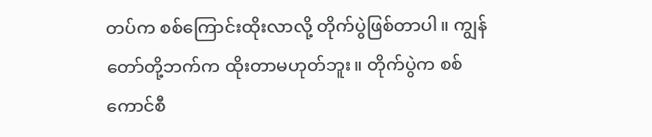တပ်က စစ်ကြောင်းထိုးလာလို့ တိုက်ပွဲဖြစ်တာပါ။ ကျွန်တော်တို့ဘက်က ထိုးတာမဟုတ်ဘူး။ တိုက်ပွဲက စစ်ကောင်စီ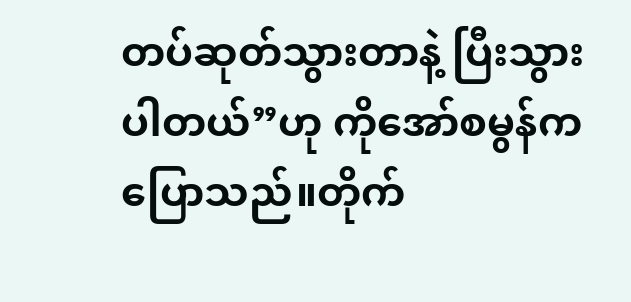တပ်ဆုတ်သွားတာနဲ့ ပြီးသွားပါတယ်”ဟု ကိုအော်စမွန်က ပြောသည်။တိုက်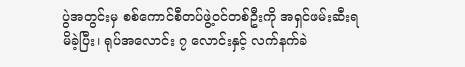ပွဲအတွင်းမှ စစ်ကောင်စီတပ်ဖွဲ့ဝင်တစ်ဦးကို အရှင်ဖမ်းဆီးရမိခဲ့ပြီး၊ ရုပ်အလောင်း ၇ လောင်းနှင့် လက်နက်ခဲ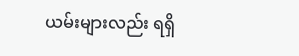ယမ်းများလည်း ရရှိ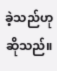ခဲ့သည်ဟု ဆိုသည်။